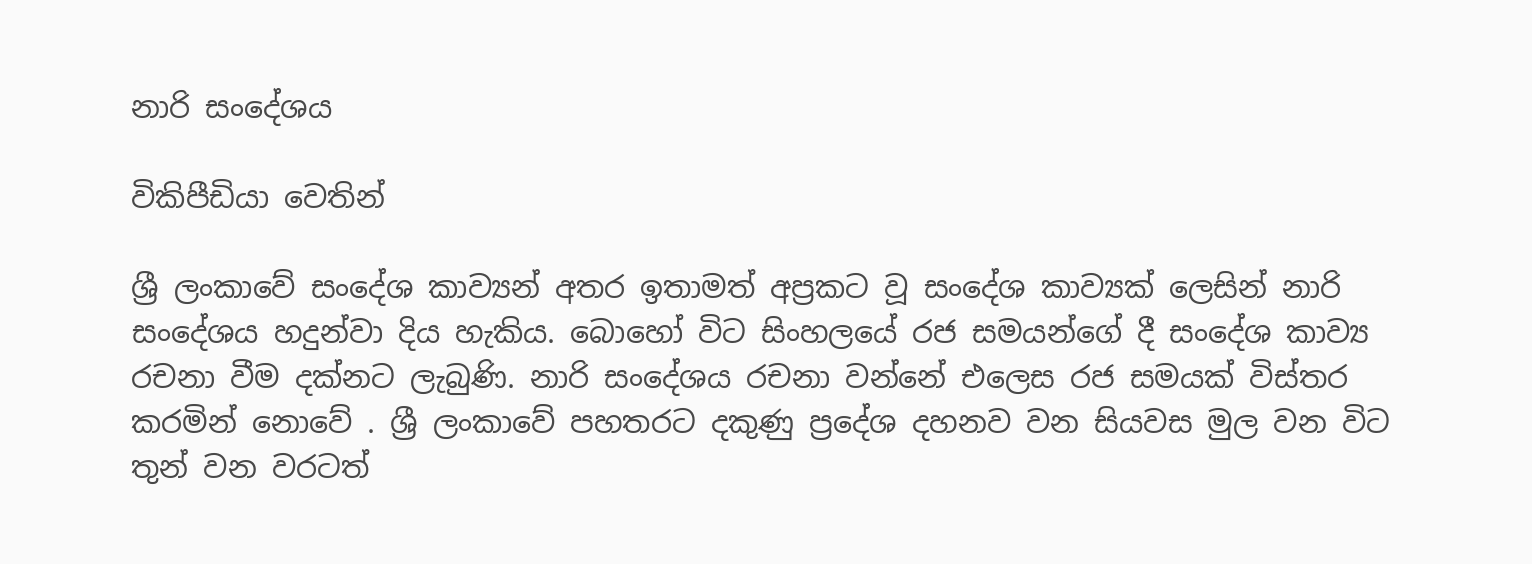නාරි සංදේශය

විකිපීඩියා වෙතින්

ශ්‍රී ලංකාවේ සංදේශ කාව්‍යන් අතර ඉතාමත් අප්‍රකට වූ සංදේශ කාව්‍යක් ලෙසින් නාරි සංදේශය හදුන්වා දිය හැකිය. බොහෝ විට සිංහලයේ රජ සමයන්ගේ දී සංදේශ කාව්‍ය රචනා වීම දක්නට ලැබුණි. නාරි සංදේශය රචනා වන්නේ එලෙස රජ සමයක් විස්තර කරමින් නොවේ . ශ්‍රී ලංකාවේ පහතරට දකුණු ප්‍රදේශ දහනව වන සියවස මුල වන විට තුන් වන වරටත්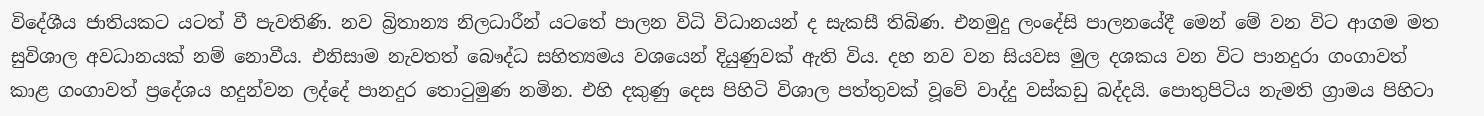විදේශීය ජාතියකට යටත් වී පැවතිණි. නව බ්‍රිතාන්‍ය නිලධාරීන් යටතේ පාලන විධි විධානයන් ද සැකසී තිබිණ. එනමුදු ලංදේසි පාලනයේදී මෙන් මේ වන විට ආගම මත සුවිශාල අවධානයක් නම් නොවීය. එනිසාම නැවතත් බෞද්ධ සහිත්‍යමය වශයෙන් දියුණුවක් ඇති විය. දහ නව වන සියවස මුල දශකය වන විට පානදුරා ගංගාවත් කාළ ගංගාවත් ප්‍රදේශය හදුන්වන ලද්දේ පානදුර තොටුමුණ නමින. එහි දකුණු දෙස පිහිටි විශාල පත්තුවක් වූවේ වාද්දු වස්කඩු බද්දයි. පොතුපිටිය නැමති ග්‍රාමය පිහිටා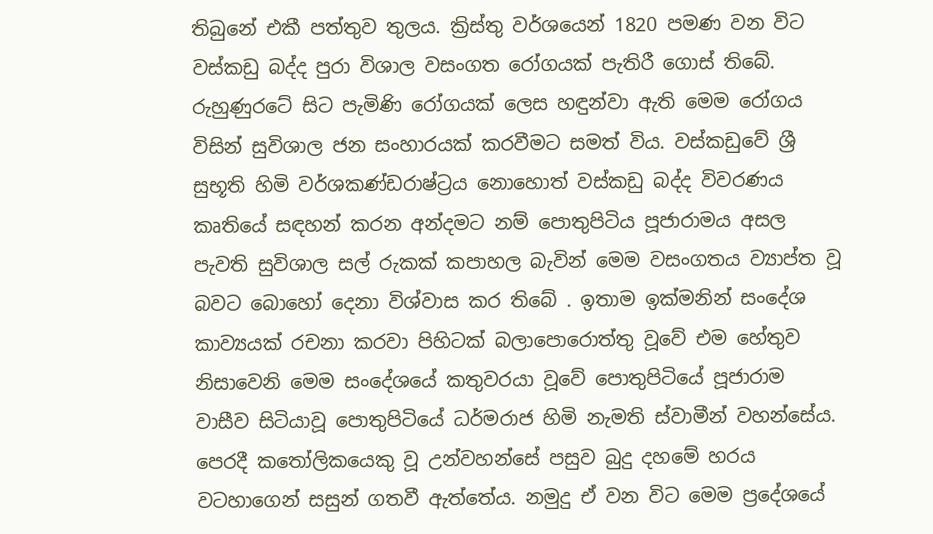තිබුනේ එකී පත්තුව තුලය. ක්‍රිස්තු වර්ශයෙන් 1820 පමණ වන විට වස්කඩු බද්ද පුරා විශාල වසංගත රෝගයක් පැතිරී ගොස් තිබේ. රුහුණුරටේ සිට පැමිණි රෝගයක් ලෙස හඳුන්වා ඇති මෙම රෝගය විසින් සුවිශාල ජන සංහාරයක් කරවීමට සමත් විය. වස්කඩුවේ ශ්‍රී සුභූති හිමි වර්ශකණ්ඩරාෂ්ට්‍රය නොහොත් වස්කඩු බද්ද විවරණය කෘතියේ සඳහන් කරන අන්දමට නම් පොතුපිටිය පූජාරාමය අසල පැවති සුවිශාල සල් රුකක් කපාහල බැවින් මෙම වසංගතය ව්‍යාප්ත වූ බවට බොහෝ දෙනා විශ්වාස කර තිබේ . ඉතාම ඉක්මනින් සංදේශ කාව්‍යයක් රචනා කරවා පිහිටක් බලාපොරොත්තු වූවේ එම හේතුව නිසාවෙනි මෙම සංදේශයේ කතුවරයා වූවේ පොතුපිටියේ පූජාරාම වාසීව සිටියාවූ පොතුපිටියේ ධර්මරාජ හිමි නැමති ස්වාමීන් වහන්සේය. පෙරදී කතෝලිකයෙකු වූ උන්වහන්සේ පසුව බුදු දහමේ හරය වටහාගෙන් සසුන් ගතවී ඇත්තේය. නමුදු ඒ වන විට මෙම ප්‍රදේශයේ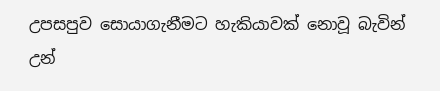උපසපුව සොයාගැනීමට හැකියාවක් නොවූ බැවින් උන්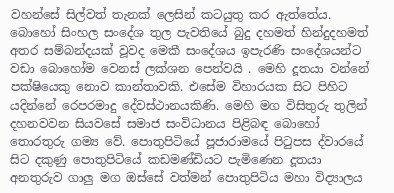වහන්සේ සිල්වත් තැනක් ලෙසින් කටයුතු කර ඇත්තේය. බොහෝ සිංහල සංදේශ තුල පැවතියේ බුදු දහමත් හින්දුදහමත් අතර සම්බන්දයක් වූවද මෙකී සංදේශය ඉපැරණි සංදේශයන්ට වඩා බොහෝම වෙනස් ලක්ශන පෙන්වයි . මෙහි දූතයා වන්නේ පක්ෂියෙකු නොව කාන්තාවකි. එසේම විහාරයක සිට පිහිට යදින්නේ රෙපරමාදු දේවස්ථානයකිණි. මෙහි මග විසිතුරු තුලින් දහනවවන සියවසේ සමාජ සංවිධානය පිළිබඳ බොහෝ තොරතුරු ගම්‍ය වේ. පොතුපිටියේ පූජාරාමයේ පිටුපස ද්වාරයේ සිට දකුණු පොතුපිටියේ කඩමණ්ඩියට පැමිණෙන දූතයා අනතුරුව ගාලු මග ඔස්සේ වත්මන් පොතුපිටිය මහා විද්‍යාලය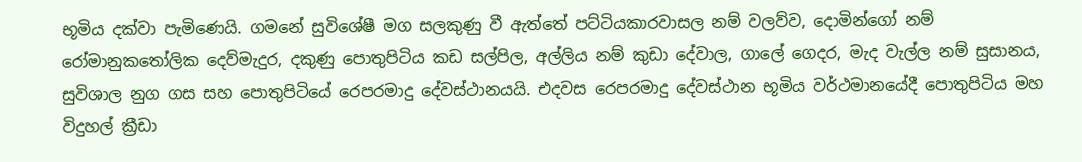භූමිය දක්වා පැමිණෙයි. ගමනේ සුවිශේෂී මග සලකුණු වී ඇත්තේ පට්ටියකාරවාසල නම් වලව්ව, දොමින්ගෝ නම් රෝමානුකතෝලික දෙව්මැදුර, දකුණු පොතුපිටිය කඩ සල්පිල, අල්ලිය නම් කුඩා දේවාල, ගාලේ ගෙදර, මැද වැල්ල නම් සුසානය, සුවිශාල නුග ගස සහ පොතුපිටියේ රෙපරමාදු දේවස්ථානයයි. එදවස රෙපරමාදු දේවස්ථාන භූමිය වර්ථමානයේදී පොතුපිටිය මහ විදුහල් ක්‍රීඩා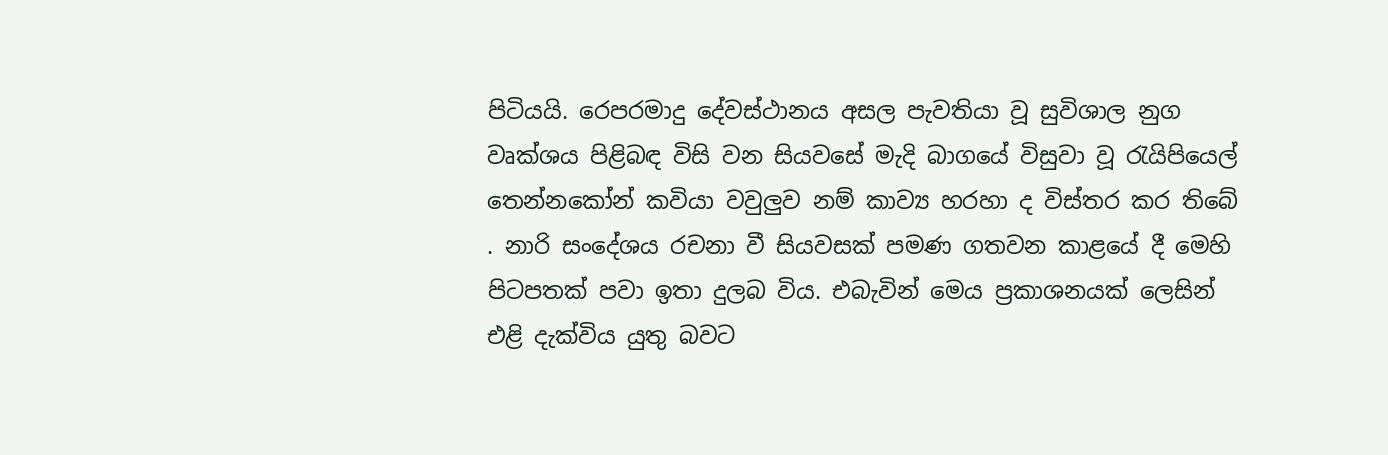පිටියයි. රෙපරමාදු දේවස්ථානය අසල පැවතියා වූ සුවිශාල නුග වෘක්ශය පිළිබඳ විසි වන සියවසේ මැදි බාගයේ විසුවා වූ රැයිපියෙල් තෙන්නකෝන් කවියා වවුලුව නම් කාව්‍ය හරහා ද විස්තර කර තිබේ . නාරි සංදේශය රචනා වී සියවසක් පමණ ගතවන කාළයේ දී මෙහි පිටපතක් පවා ඉතා දුලබ විය. එබැවින් මෙය ප්‍රකාශනයක් ලෙසින් එළි දැක්විය යුතු බවට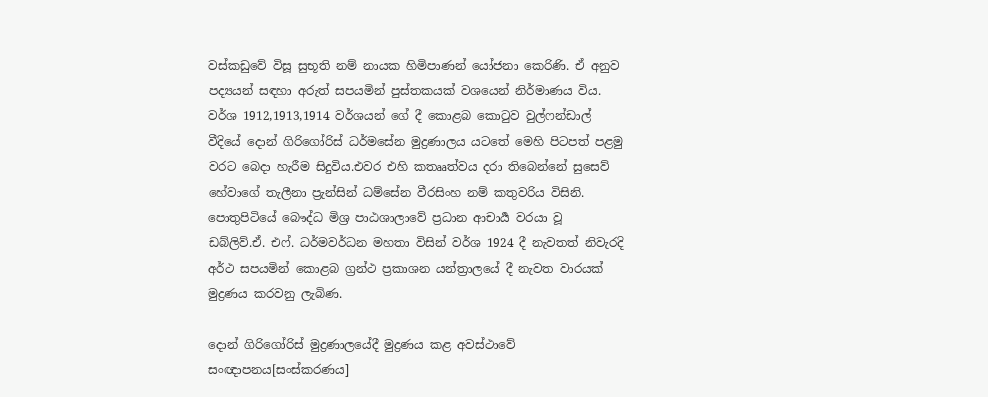වස්කඩුවේ විසූ සුභූති නම් නායක හිමිපාණන් යෝජනා කෙරිණි. ඒ අනුව පද්‍යයන් සඳහා අරුත් සපයමින් පුස්තකයක් වශයෙන් නිර්මාණය විය. වර්ශ 1912,1913,1914 වර්ශයන් ගේ දී කොළබ කොටුව වුල්ෆන්ඩාල් වීදියේ දොන් ගිරිගෝරිස් ධර්මසේන මුද්‍රණාලය යටතේ මෙහි පිටපත් පළමු වරට බෙදා හැරීම සිදුවිය.එවර එහි කතෲත්වය දරා තිබෙන්නේ සුසෙව් හේවාගේ තැලීනා ප්‍රැන්සින් ධම්සේන වීරසිංහ නම් කතුවරිය විසිනි. පොතුපිටියේ බෞද්ධ මිශ්‍ර පාඨශාලාවේ ප්‍රධාන ආචාර්‍ය වරයා වූ ඩබ්ලිව්.ඒ. එෆ්. ධර්මවර්ධන මහතා විසින් වර්ශ 1924 දී නැවතත් නිවැරදි අර්ථ සපයමින් කොළබ ග්‍රන්ථ ප්‍රකාශන යන්ත්‍රාලයේ දී නැවත වාරයක් මුද්‍රණය කරවනු ලැබිණ.

දොන් ගිරිගෝරිස් මුද්‍රණාලයේදී මුද්‍රණය කළ අවස්ථාවේ සංඥාපනය[සංස්කරණය]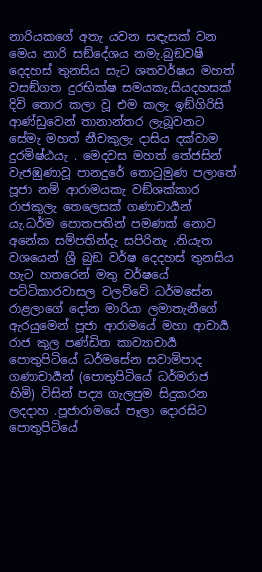නාරියකගේ අතැ යවන සඳැසක් වන මෙය නාරි සඞ්දේශය නමැ.බුඞවෂී දෙදහස් තුනසිය සැට ශතවර්ෂය මහත් වසඞ්ගත දුරභික්ෂ සමයකැ.සියදහසක් දිවි තොර කලා වූ එම කලැ ඉඞ්ගිරිසි ආණ්ඩුවෙන් තානාන්තර ලැබූවනට සේමැ මහත් නීචකුලැ දාසිය දක්වාම දුරමිෂ්ඨයැ . මෙදවස මහත් තේජසින් වැජඹුණාවූ පානදුරේ තොටුමුණ පලාතේ පූජා නම් ආරාමයකැ වඞ්ශක්කාර රාජකුලැ තෙලෙසක් ගණාචාර්‍යන් යැ.ධර්ම පොතපතින් පමණක් නොව අනේක සම්පතින්දැ සපිරිනැ .නියැත වශයෙන් ශ්‍රී බුඞ වර්ෂ දෙදහස් තුනසිය හැට හතරෙන් මතු වර්ෂයේ පට්ටිකාරවාසල වලව්වේ ධර්මසේන රාළලාගේ දෝන මාරියා ලමාතැනීගේ ඇරයුමෙන් පූජා ආරාමයේ මහා ආචාර්‍ය රාජ කුල පණ්ඩිත කාව්‍යාචාර්‍ය පොතුපිටියේ ධර්මසේන සවාමිපාද ගණාචාර්‍යන් (පොතුපිටියේ ධර්මරාජ හිමි) විසින් පද්‍ය ගැලපුම සිදුකරන ලදදාහ .පූජාරාමයේ පෑලා දොරසිට පොතුපිටියේ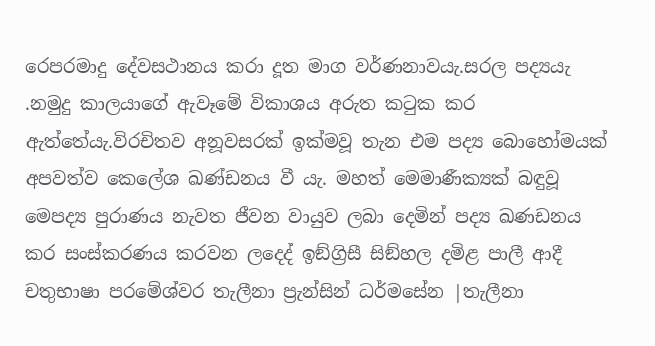රෙපරමාදු දේවසථානය කරා දූත මාග වර්ණනාවයැ.සරල පද්‍යයැ .නමුදු කාලයාගේ ඇවෑමේ විකාශය අරුත කටුක කර ඇත්තේයැ.විරචිතව අනූවසරක් ඉක්මවූ තැන එම පද්‍ය බොහෝමයක් අපවත්ව කෙලේශ ඛණ්ඩනය වී යැ. මහත් මෙමාණීක්‍යක් බඳුවූ මෙපද්‍ය පුරාණය නැවත ජීවන වායුව ලබා දෙමින් පද්‍ය ඛණඩනය කර සංස්කරණය කරවන ලදෙද් ඉඞ්ග්‍රිසී සිඞ්හල දමිළ පාලී ආදී චතුභාෂා පරමේශ්වර තැලීනා ප්‍රැන්සින් ධර්මසේන |තැලීනා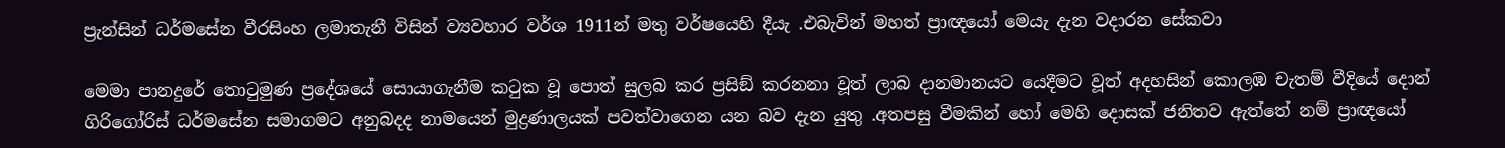ප්‍රැන්සින් ධර්මසේන වීරසිංහ ලමාතැනී විසින් ව්‍යවහාර වර්ශ 1911න් මතු වර්ෂයෙහි දීයැ .එබැවින් මහත් ප්‍රාඥයෝ මෙයැ දැන වදාරන සේකවා

මෙමා පානදුරේ තොටුමුණ ප්‍රදේශයේ සොයාගැනීම කටුක වූ පොත් සුලබ කර ප්‍රසිඞ් කරනනා වූත් ලාබ දානමානයට යෙදීමට වූත් අදහසින් කොලඹ චැතම් වීදියේ දොන් ගිරිගෝරිස් ධර්මසේන සමාගමට අනුබදද නාමයෙන් මුද්‍රණාලයක් පවත්වාගෙන යන බව දැන යුතු .අතපසු වීමකින් හෝ මෙහි දොසක් ජනිතව ඇත්තේ නම් ප්‍රාඥයෝ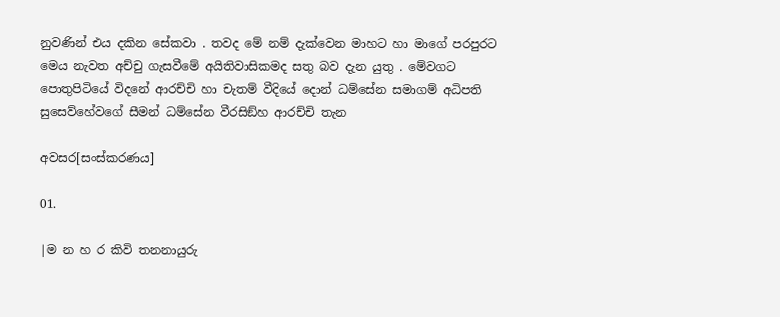නුවණින් එය දකින සේකවා . තවද මේ නම් දැක්වෙන මාහට හා මාගේ පරපුරට මෙය නැවත අච්චු ගැසවීමේ අයිතිවාසිකමද සතු බව දැන යුතු . මේවගට පොතුපිටියේ විදනේ ආරච්චි හා චැතම් වීදියේ දොන් ධම්සේන සමාගම් අධිපති සුසෙව්හේවගේ සීමන් ධම්සේන වීරසිඞ්හ ආරච්චි තැන

අවසර[සංස්කරණය]

01.

|ම න හ ර කිවි තනනායුරු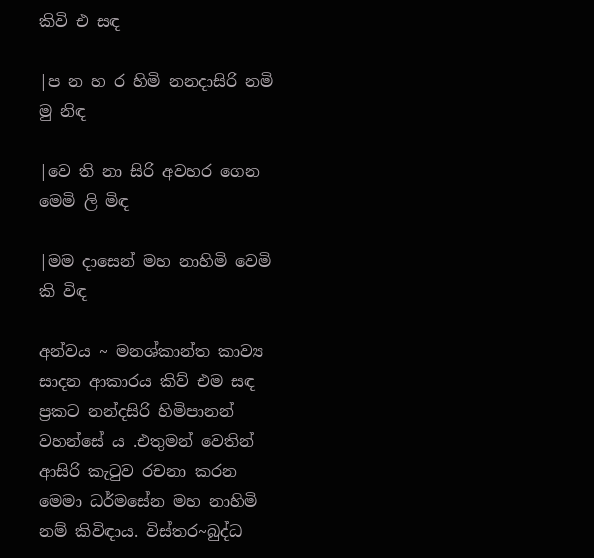කිවි එ සඳ

|ප න හ ර හිමි නනදාසිරි නමි මු නිඳ

|වෙ ති නා සිරි අවහර ගෙන මෙමි ලි මිඳ

|මම දාසෙන් මහ නාහිමි වෙමි කි විඳ

අන්වය ~ මනශ්කාන්ත කාව්‍ය සාදන ආකාරය කිව් එම සඳ ප්‍රකට නන්දසිරි හිමිපානන් වහන්සේ ය .එතුමන් වෙතින් ආසිරි කැටුව රචනා කරන මෙමා ධර්මසේන මහ නාහිමි නම් කිවිඳාය. විස්තර~බුද්ධ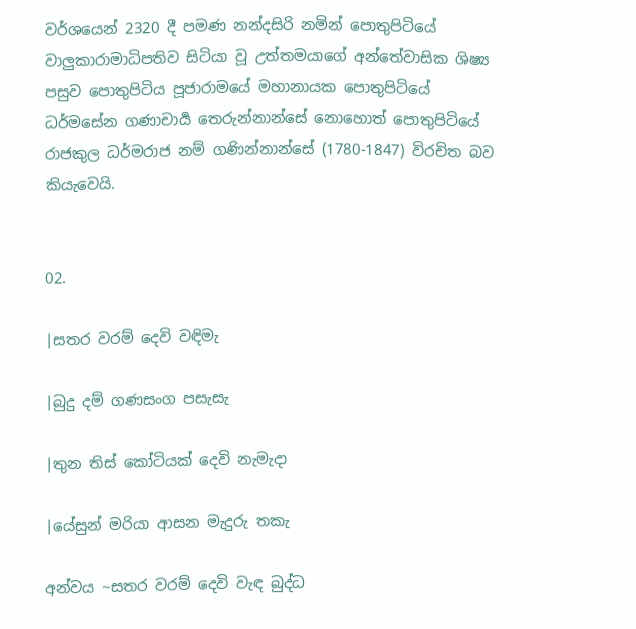වර්ශයෙන් 2320 දී පමණ නන්දසිරි නමින් පොතුපිටියේ වාලුකාරාමාධිපතිව සිටියා වූ උත්තමයාගේ අන්තේවාසික ශිෂ්‍ය පසුව පොතුපිටිය පූජාරාමයේ මහානායක පොතුපිටියේ ධර්මසේන ගණාචාර්‍ය තෙරුන්නාන්සේ නොහොත් පොතුපිටියේ රාජකුල ධර්මරාජ නම් ගණින්නාන්සේ (1780-1847) විරචිත බව කියැවෙයි.


02.

|සතර වරම් දෙවි වඳිමැ

|බුදු දම් ගණසංග පසැසැ

|තුන තිස් කෝටියක් දෙවි නැමැදා

|යේසුන් මරියා ආසන මැදුරු තකැ

අන්වය ~සතර වරම් දෙවි වැඳ බුද්ධ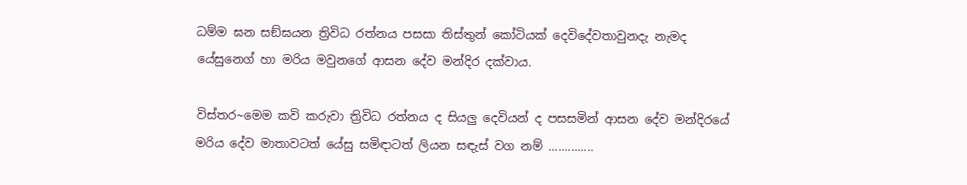ධම්ම ඝන සඞ්ඝයන ත්‍රිවිධ රත්නය පසසා තිස්තුන් කෝටියක් දෙවිදේවතාවුනදැ නැමද යේසුනෙග් හා මරිය මවුනගේ ආසන දේව මන්දිර දක්වාය.

විස්තර~මෙම කවි කරුවා ත්‍රිවිධ රත්නය ද සියලු දෙවියන් ද පසසමින් ආසන දේව මන්දිරයේ මරිය දේව මාතාවටත් යේසු සමිඳාටත් ලියන සඳැස් වග නම් ..............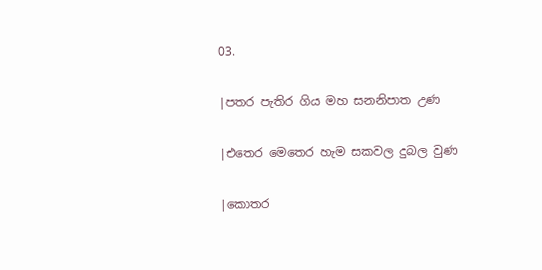03.

|පතර පැතිර ගිය මහ සනනිපාත උණ

|එතෙර මෙතෙර හැම සකවල දුබල වුණ

|කොතර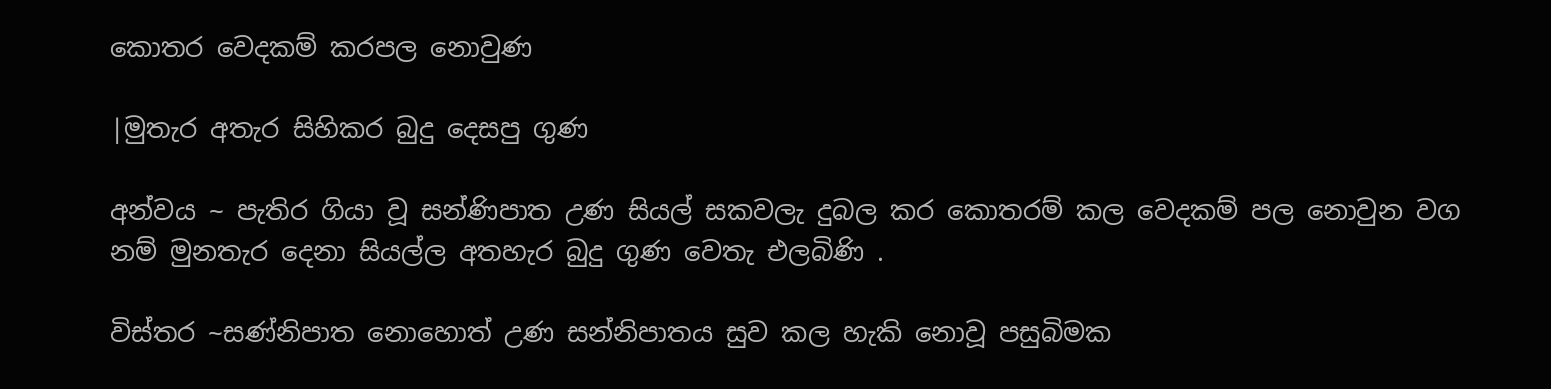කොතර වෙදකම් කරපල නොවුණ

|මුතැර අතැර සිහිකර බුදු දෙසපු ගුණ

අන්වය ~ පැතිර ගියා වූ සන්ණිපාත උණ සියල් සකවලැ දුබල කර කොතරම් කල වෙදකම් පල නොවුන වග නම් මුනතැර දෙනා සියල්ල අතහැර බුදු ගුණ වෙතැ එලබිණි .

විස්තර ~සණ්නිපාත නොහොත් උණ සන්නිපාතය සුව කල හැකි නොවූ පසුබිමක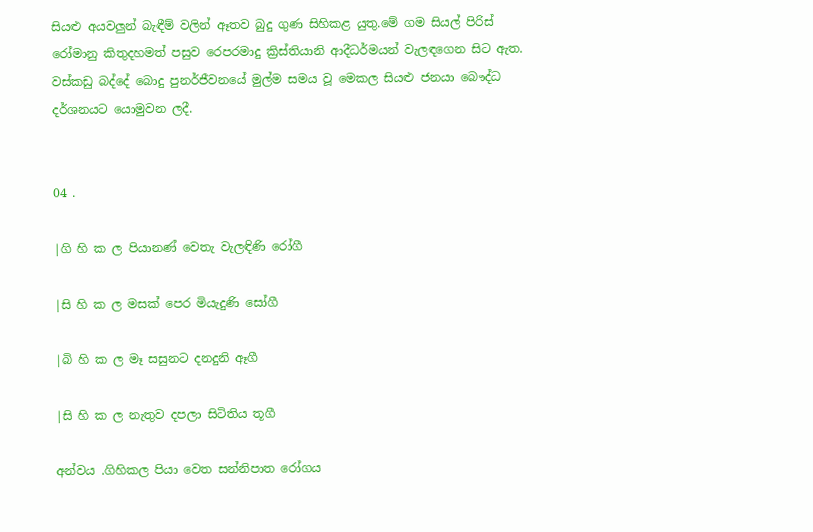සියළු අයවලුන් බැඳීම් වලින් ඈතව බුදු ගුණ සිහිකළ යුතු.මේ ගම සියල් පිරිස් රෝමානු කිතුදහමත් පසුව රෙපරමාදු ක්‍රිස්තියානි ආදීධර්මයන් වැලඳගෙන සිට ඇත. වස්කඩු බද්දේ බොදු පුනර්ජීවනයේ මුල්ම සමය වූ මෙකල සියළු ජනයා බෞද්ධ දර්ශනයට යොමුවන ලදී.


04 .

|ගි හි ක ල පියානණ් වෙතැ වැලඳිණි රෝගී

|සි හි ක ල මසක් පෙර මියැදුණි සෝගී

|බි හි ක ල මෑ සසුනට දනදුනි ඈගී

|සි හි ක ල නැතුව දපලා සිටිතිය තූගී

අන්වය .ගිහිකල පියා වෙත සන්නිපාත රෝගය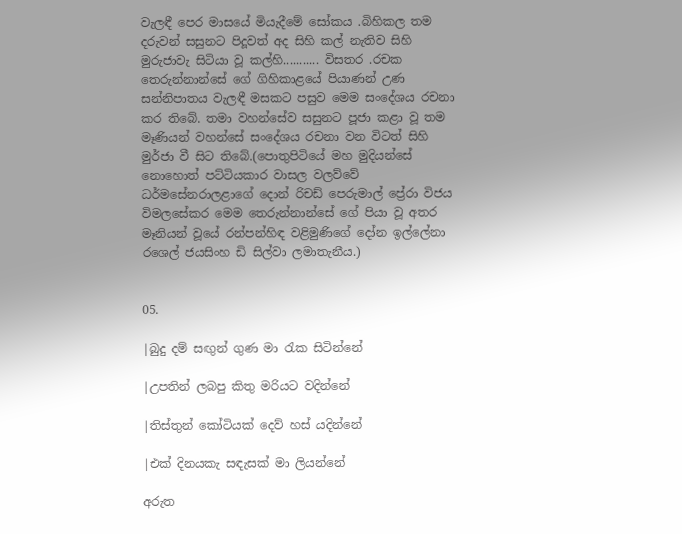වැලඳී පෙර මාසයේ මියැදීමේ සෝකය .බිහිකල තම දරුවන් සසුනට පිදූවත් අද සිහි කල් නැතිව සිහි මුරුජාවැ සිටියා වූ කල්හි........... විසතර .රචක තෙරුන්නාන්සේ ගේ ගිහිකාළයේ පියාණන් උණ සන්නිපාතය වැලඳී මසකට පසුව මෙම සංදේශය රචනා කර තිබේ. තමා වහන්සේව සසුනට පූජා කළා වූ තම මෑණියන් වහන්සේ සංදේශය රචනා වන විටත් සිහි මුර්ජා වී සිට තිබේ.(පොතුපිටියේ මහ මුදියන්සේ නොහොත් පට්ටියකාර වාසල වලව්වේ ධර්මසේනරාලළාගේ දොන් රිචඩ් පෙරුමාල් ප්‍රේරා විජය විමලසේකර මෙම තෙරුන්නාන්සේ ගේ පියා වූ අතර මෑනියන් වූයේ රන්පන්හිඳ වළිමුණිගේ දෝන ඉල්ලේනා රශෙල් ජයසිංහ ඩි සිල්වා ලමාතැනීය.)


05.

|බුදු දම් සඟුන් ගුණ මා රැක සිටින්නේ

|උපතින් ලබපු කිතු මරියට වදින්නේ

|තිස්තුන් කෝටියක් දෙව් හස් යදින්නේ

|එක් දිනයකැ සඳැසක් මා ලියන්නේ

අරුත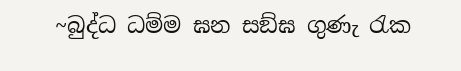~බුද්ධ ධම්ම ඝන සඞ්ඝ ගුණැ රැක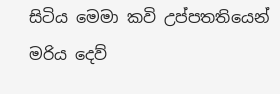සිටිය මෙමා කවි උප්පතතියෙන් මරිය දෙව්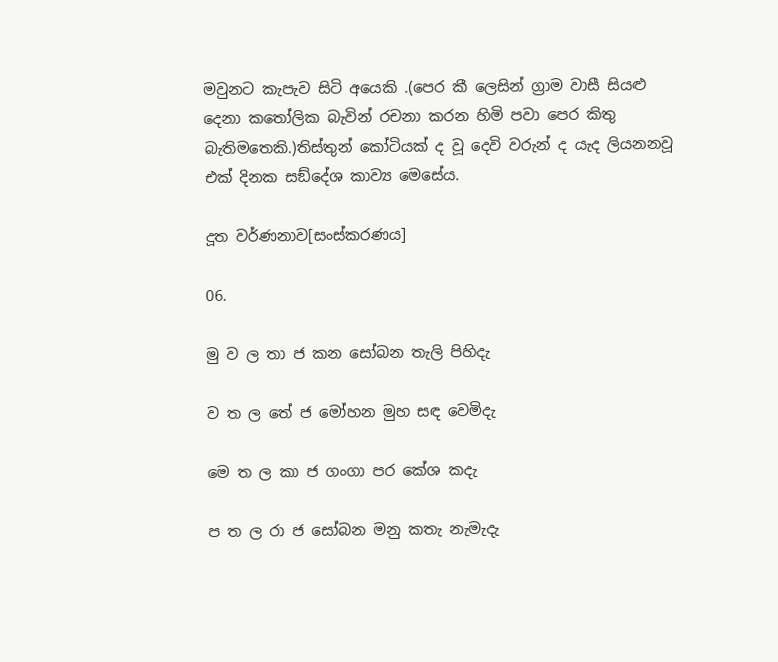මවුනට කැපැව සිටි අයෙකි .(පෙර කී ලෙසින් ග්‍රාම වාසී සියළු දෙනා කතෝලික බැවින් රචනා කරන හිමි පවා පෙර කිතු බැතිමතෙකි.)තිස්තුන් කෝටියක් ද වූ දෙවි වරුන් ද යැද ලියනනවූ එක් දිනක සඞ්දේශ කාව්‍ය මෙසේය.

දූත වර්ණනාව[සංස්කරණය]

06.

මු ව ල තා ජ කන සෝබන තැලි පිහිදැ

ව ත ල තේ ජ මෝහන මුහ සඳ වෙමිදැ

මෙ ත ල කා ජ ගංගා පර කේශ කදැ

ප ත ල රා ජ සෝබන මනු කතැ නැමැදැ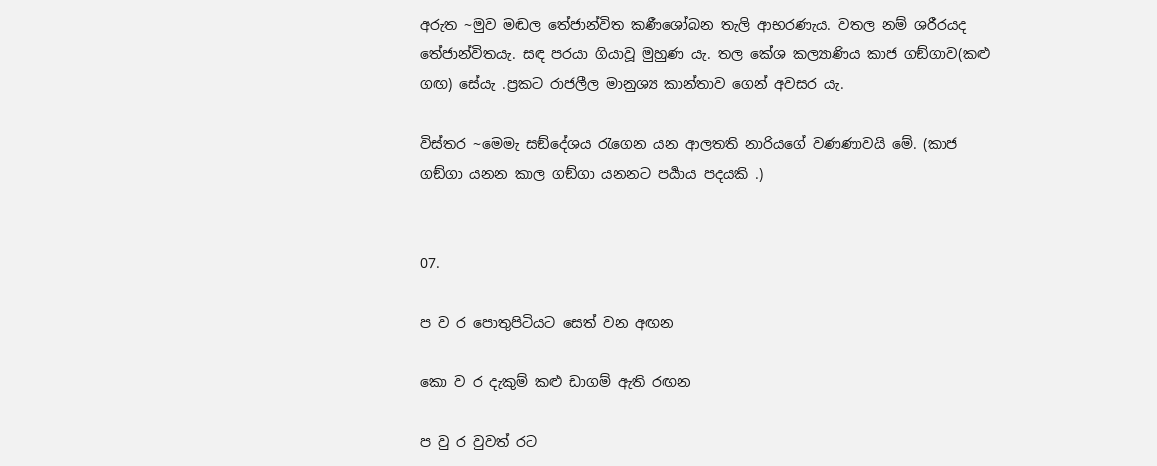අරුත ~මුව මඬල තේජාන්විත කණීශෝබන තැලි ආභරණැය. වතල නම් ශරීරයද තේජාන්විතයැ. සඳ පරයා ගියාවූ මුහුණ යැ. තල කේශ කල්‍යාණිය කාජ ගඞ්ගාව(කළු ගඟ) සේයැ .ප්‍රකට රාජලීල මානුශ්‍ය කාන්තාව ගෙන් අවසර යැ.

විස්තර ~මෙමැ සඞ්දේශය රැගෙන යන ආලතති නාරියගේ වණණාවයි මේ. (කාජ ගඞ්ගා යනන කාල ගඞ්ගා යනනට පර්‍යාය පදයකි .)


07.

ප ව ර පොතුපිටියට සෙත් වන අඟන

කො ව ර දැකුම් කළු ඩාගම් ඇති රඟන

ප වු ර වුවත් රට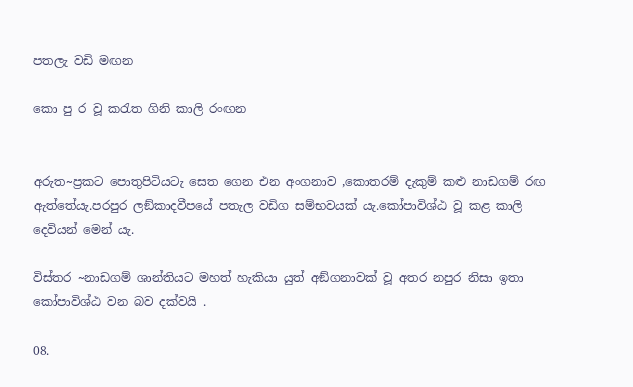පතලැ වඩි මඟන

කො පු ර වූ කරැත ගිනි කාලි රංඟන


අරුත~ප්‍රකට පොතුපිටියටැ සෙත ගෙන එන අංගනාව ,කොතරම් දැකුම් කළු නාඩගම් රඟ ඇත්තේයැ.පරපුර ලඞ්කාදවීපයේ පතැල වඩිග සම්භවයක් යැ.කෝපාවිශ්ඨ වූ කළ කාලි දෙවියන් මෙන්‍ යැ.

විස්තර ~නාඩගම් ශාන්තියට මහත් හැකියා යුත් අඞ්ගනාවක් වූ අතර නපුර නිසා ඉතා කෝපාවිශ්ඨ වන බව දක්වයි .

08.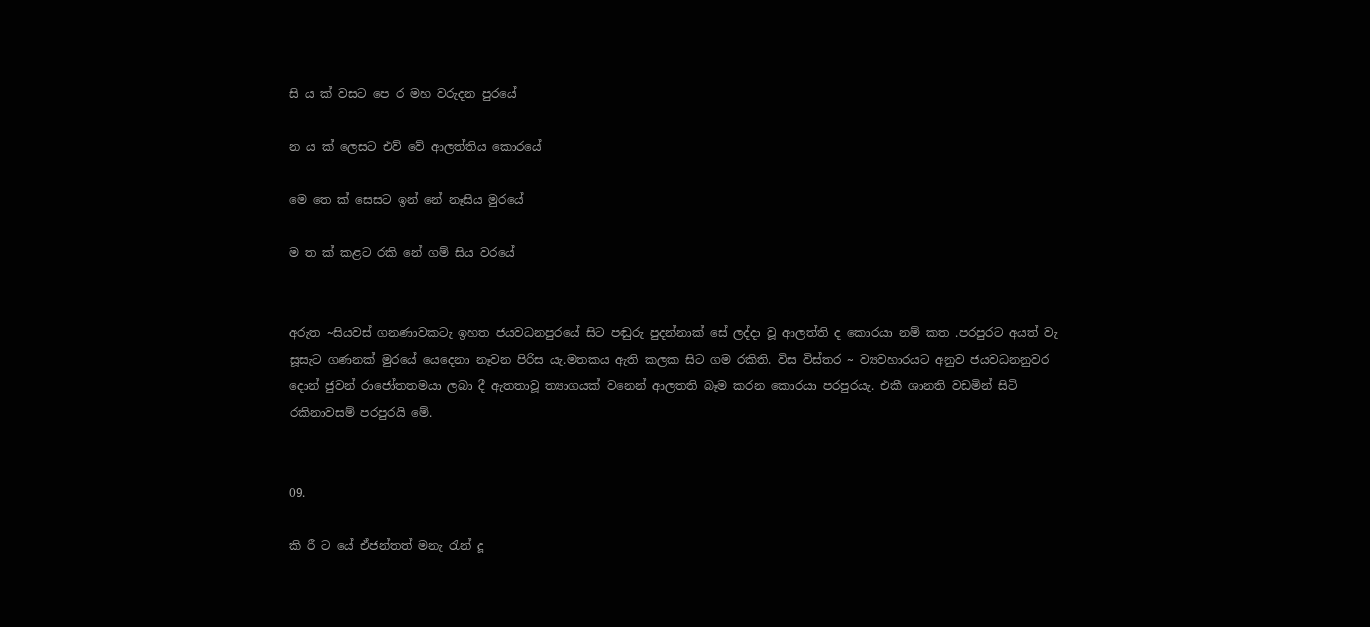සි ය ක් වසට පෙ ර මහ වරුදන පුරයේ

න ය ක් ලෙසට එව් වේ ආලත්තිය කොරයේ

මෙ තෙ ක් සෙසට ඉන් නේ නෑසිය මුරයේ

ම ත ක් කළට රකි නේ ගම් සිය වරයේ


අරුත ~සියවස් ගනණාවකටැ ඉහත ජයවධනපුරයේ සිට පඬුරු පුදන්නාක් සේ ලද්දා වූ ආලත්ති ද කොරයා නම් කත .පරපුරට අයත් වැ සූසැට ගණනක් මුරයේ යෙදෙනා නෑවන පිරිස යැ.මතකය ඇති කලක සිට ගම රකිති. විස විස්තර ~ ව්‍යවහාරයට අනුව ජයවධනනුවර දොන් ජුවන් රාජෝතතමයා ලබා දී ඇතතාවූ ත්‍යාගයක් වනෙන් ආලතති බෑම කරන කොරයා පරපුරයැ. එකී ශානති වඩමින් සිටි රකිනාවසම් පරපුරයි මේ.


09.

කි රී ට යේ ඒජන්තත් මනැ රැන් දූ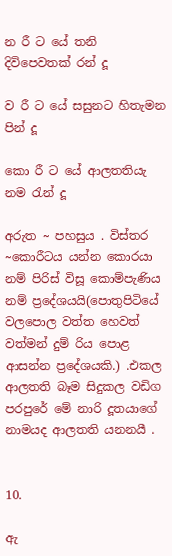න රී ට යේ තනි දිවිපෙවතක් රන් දූ

ව රී ට යේ සසුනට හිතැමන පින් දූ

කො රී ට යේ ආලතතියැ නම රැන් දූ

අරුත ~ පහසුය . විස්තර ~කොරීටය යන්න කොරයා නම් පිරිස් විසූ කොම්පැණිය නම් ප්‍රදේශයයි(පොතුපිටියේ වලපොල වත්ත හෙවත් වත්මන් දුම්‍ රිය පොළ ආසන්න ප්‍රදේශයකි.) .එකල ආලතති බෑම සිදුකල වඩිග පරපුරේ මේ නාරි දූතයාගේ නාමයද ආලතති යනනයී .


10.

ඇ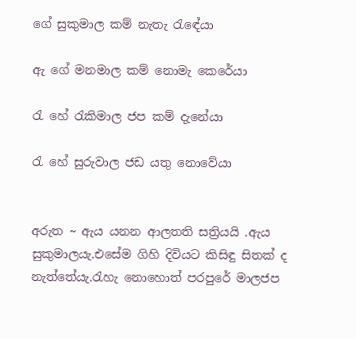ගේ සුකුමාල කම් නැතැ රැඳේයා

ඇ ගේ මනමාල කම් නොමැ කෙරේයා

රැ හේ රැකිමාල ජප කම් දැනේයා

රැ හේ සුරුවාල ජඩ යතු නොවේයා


අරුත ~ ඇය යනන ආලතති සත්‍රියයි .ඇය සුකුමාලයැ.එසේම ගිහි දිවියට කිසිඳු සිතක් ද නැත්තේයැ.රැහැ නොහොත් පරපුරේ මාලජප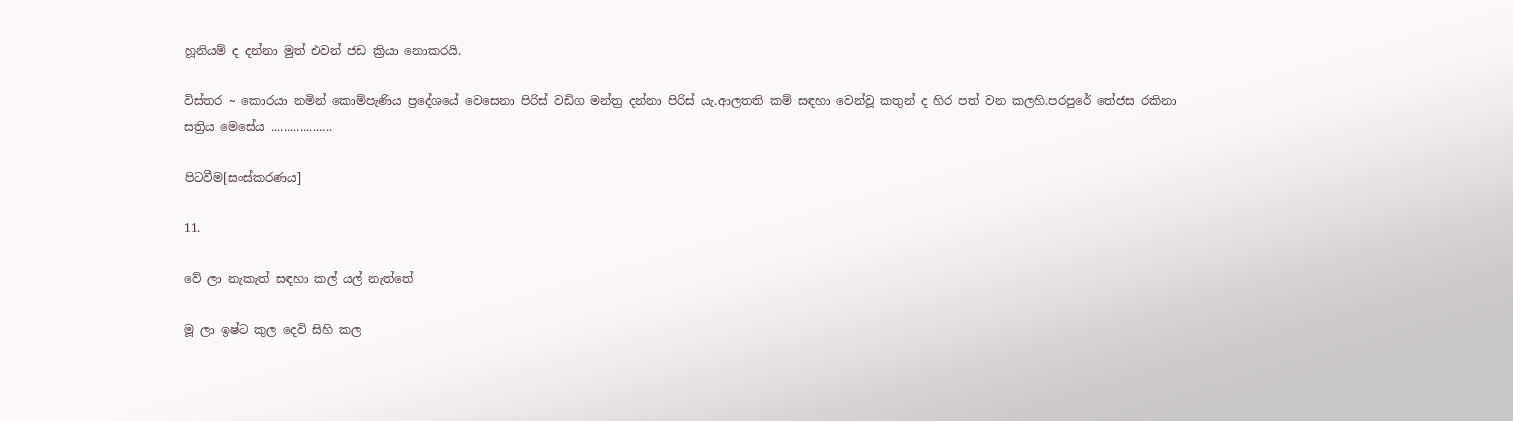හූනියම් ද දන්නා මුත් එවන් ජඩ ක්‍රියා නොකරයි.

විස්තර ~ කොරයා නමින් කොම්පැණිය ප්‍රදේශයේ වෙසෙනා පිරිස් වඩිග මන්ත්‍ර දන්නා පිරිස් යැ.ආලතති කම් සඳහා වෙන්වූ කතුන් ද හිර පත් වන කලහි.පරපුරේ තේජස රකිනා සත්‍රිය මෙසේය ...................

පිටවීම[සංස්කරණය]

11.

වේ ලා නැකැත් සඳහා කල් යල් නැත්තේ

මූ ලා ඉෂ්ට කුල දෙවි සිහි කල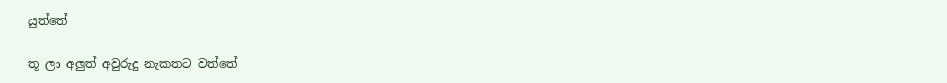යුත්තේ

තූ ලා අලුත් අවුරුදු නැකතට වත්තේ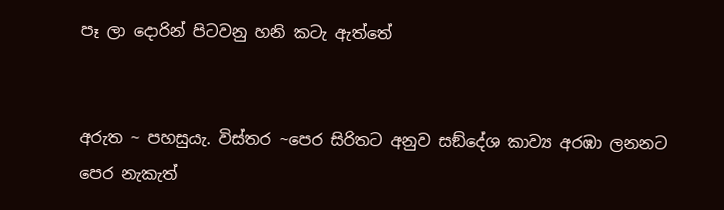පෑ ලා දොරින් පිටවනු හනි කටැ ඇත්තේ


අරුත ~ පහසුයැ. විස්තර ~පෙර සිරිතට අනුව සඞ්දේශ කාව්‍ය අරඹා ලනනට පෙර නැකැත්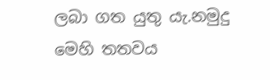ලබා ගත යුතු යැ.නමුදු මෙහි තතවය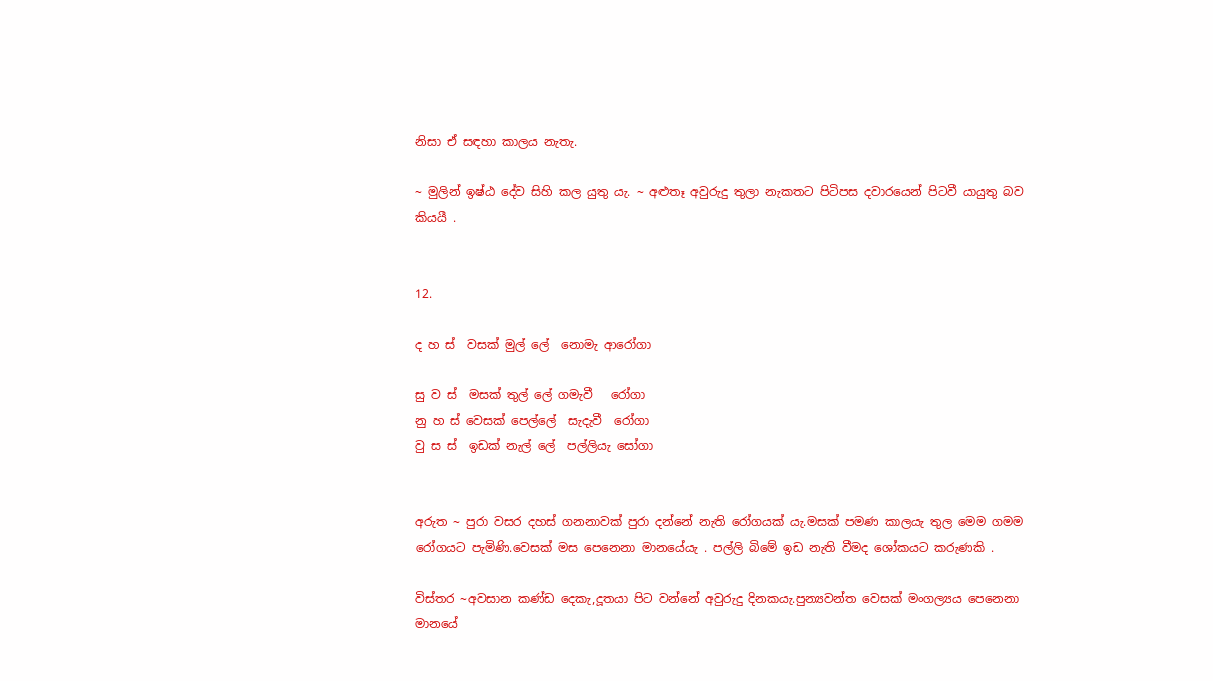නිසා ඒ සඳහා කාලය නැතැ.

~ මුලින් ඉෂ්ඨ දේව සිහි කල යුතු යැ. ~ අළුතෑ අවුරුදු තුලා නැකතට පිටිපස දවාරයෙන් පිටවී යායුතු බව කියයී .


12.

ද හ ස්  වසක් මුල් ලේ  නොමැ ආරෝගා

සු ව ස්  මසක් තුල් ලේ ගමැවී   රෝගා
නු හ ස් වෙසක් පෙල්ලේ  සැදැවී  රෝගා
වු ස ස්  ඉඩක් නැල් ලේ  පල්ලියැ සෝගා


අරුත ~ පුරා වසර දහස් ගනනාවක් පුරා දන්නේ නැති රෝගයක් යැ.මසක් පමණ කාලයැ තුල මෙම ගමම රෝගයට පැමිණි.වෙසක් මස පෙනෙනා මානයේයැ . පල්ලි බිමේ ඉඩ නැති වීමද ශෝකයට කරුණකි .

විස්තර ~අවසාන කණ්ඩ දෙකැ,දූතයා පිට වන්නේ අවුරුදු දිනකයැ.පුන්‍යවන්ත වෙසක් මංගල්‍යය පෙනෙනා මානයේ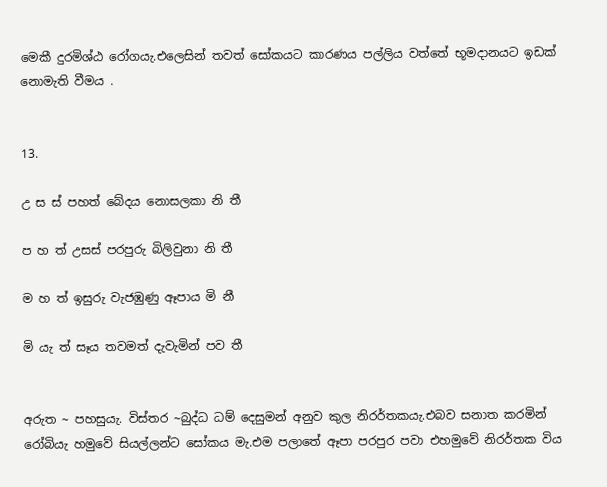මෙකී දුරමිශ්ඨ රෝගයැ.එලෙසින් තවත් සෝකයට කාරණය පල්ලිය වත්තේ භූමදානයට ඉඩක් නොමැති වීමය .


13.

උ ස ස් පහත් බේදය නොසලකා නි තී

ප හ ත් උසස් පරපුරු බිලිවුනා නි තී

ම හ ත් ඉසුරු වැජඹුණු ඈපාය මි නී

මි යැ ත් සෑය තවමත් දැවැමින් පව තී


අරුත ~ පහසුයැ. විස්තර ~බුද්ධ ධම් දෙසුමන් අනුව කුල නිරර්තකයැ.එබව සනාත කරමින් රෝබියැ හමුවේ සියල්ලන්ට සෝකය මැ.එම පලාතේ ඈපා පරපුර පවා එහමුවේ නිරර්තක විය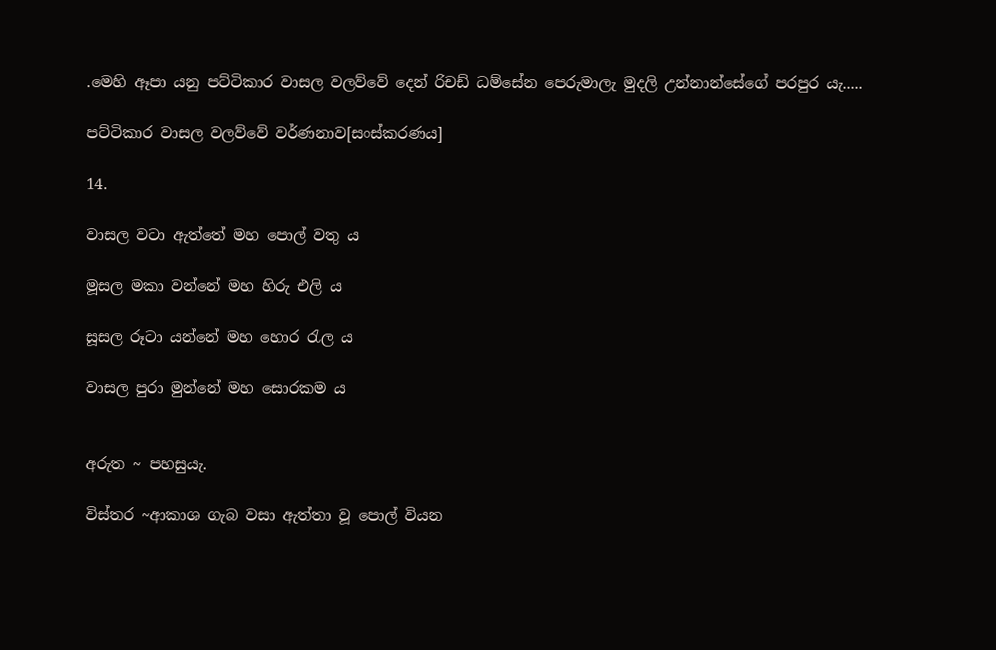.මෙහි ඈපා යනු පට්ටිකාර වාසල වලව්වේ දෙන් රිචඩ් ධම්සේන පෙරුමාලැ මුදලි උන්නාන්සේගේ පරපුර යැ.....

පට්ටිකාර වාසල වලව්වේ වර්ණනාව[සංස්කරණය]

14.

වාසල වටා ඇත්තේ මහ පොල් වතු ය

මූසල මකා වන්නේ මහ හිරු එලි ය

සූසල රූටා යන්නේ මහ හොර රැල ය

වාසල පුරා මුන්නේ මහ සොරකම ය


අරුත ~ පහසුයැ.

විස්තර ~ආකාශ ගැබ වසා ඇත්තා වූ පොල් වියන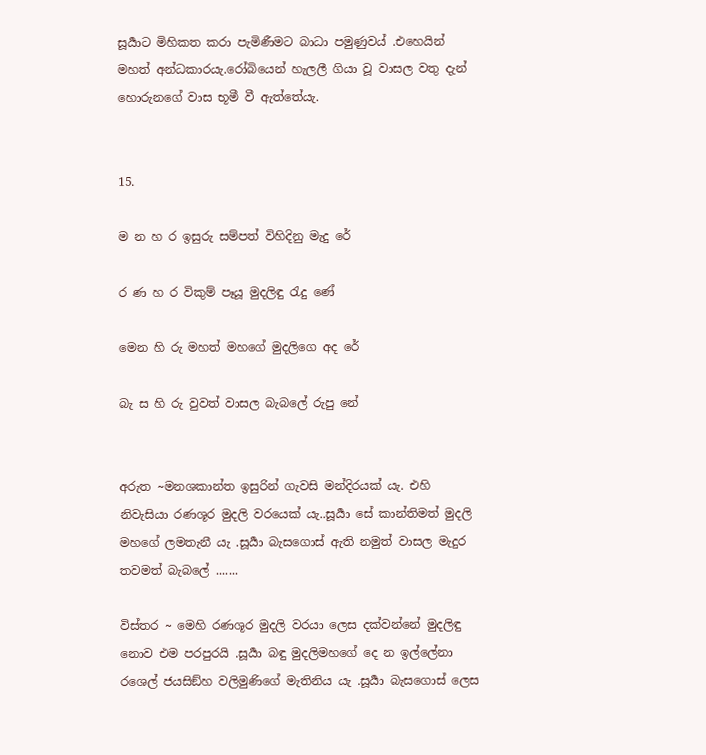සූර්‍යාට මිහිකත කරා පැමිණීමට බාධා පමුණුවය් .එහෙයින් මහත් අන්ධකාරයැ.රෝබියෙන් හැලලී ගියා වූ වාසල වතු දැන් හොරුනගේ වාස භූමී වී ඇත්තේයැ.


15.

ම න හ ර ඉසුරු සම්පත් විහිදිනු මැදු රේ

ර ණ හ ර විකුම් පෑයූ මුදලිඳු රැදු ණේ

මෙන හි රු මහත් මහගේ මුදලිගෙ අද රේ

බැ ස හි රු වුවත් වාසල බැබලේ රුපු නේ


අරුත ~මනශකාන්ත ඉසුරින් ගැවසි මන්දිරයක් යැ. එහි නිවැසියා රණශූර මුදලි වරයෙක් යැ..සූර්‍යා සේ කාන්තිමත් මුදලි මහගේ ලමතැනී යැ .සූර්‍යා බැසගොස් ඇති නමුත් වාසල මැදුර තවමත් බැබලේ .......

විස්තර ~ මෙහි රණශූර මුදලි වරයා ලෙස දක්වන්නේ මුදලිඳු නොව එම පරපුරයි .සූර්‍යා බඳු මුදලිමහගේ දෙ න ඉල්ලේනා රශෙල් ජයසිඞ්හ වලිමුණිගේ මැතිනිය යැ .සූර්‍යා බැසගොස් ලෙස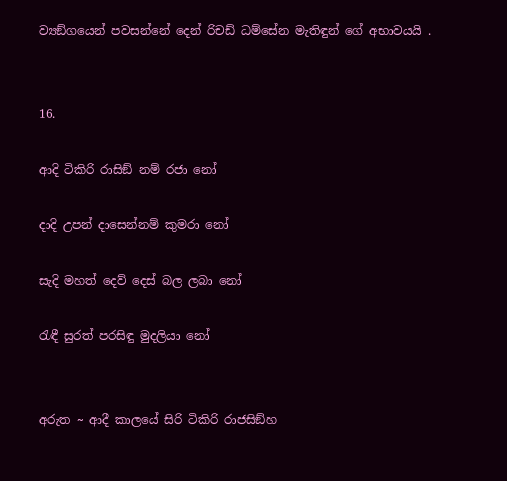ව්‍යඞ්ගයෙන් පවසන්නේ දෙන් රිචඩ් ධම්සේන මැතිඳුන් ගේ අභාවයයි .


16.

ආදි ටිකිරි රාසිඞ් නම් රජා නෝ

දාදි උපන් දාසෙන්නම් කුමරා නෝ

සැදි මහත් දෙව් දෙස් බල ලබා නෝ

රැඳී සුරත් පරසිඳු මුදලියා නෝ


අරුත ~ ආදී කාලයේ සිරි ටිකිරි රාජසිඞ්හ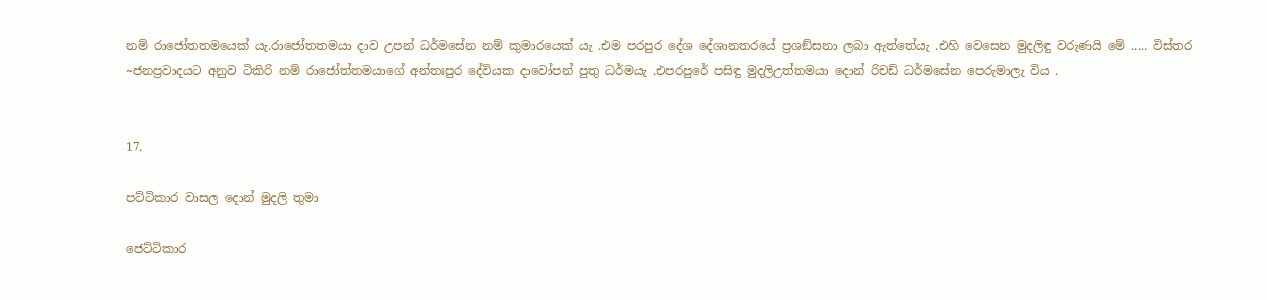නම් රාජෝතතමයෙක් යැ.රාජෝතතමයා දාව උපන් ධර්මසේන නම් කුමාරයෙක් යැ .එම පරපුර දේශ දේශානතරයේ ප්‍රශඞ්සනා ලබා ඇත්තේයැ .එහි වෙසෙන මුදලිඳු වරුණයි මේ ..... විස්තර ~ජනප්‍රවාදයට අනුව ටිකිරි නම් රාජෝත්තමයාගේ අන්තඃපුර දේවියක දාවෝපන් පුතු ධර්මයැ .එපරපුරේ පසිඳු මුදලිඋත්තමයා දොන් රිචඩ් ධර්මසේන පෙරුමාලැ විය .


17.

පට්ටිකාර වාසල දොන් මුදලි තුමා

ජෙට්ටිකාර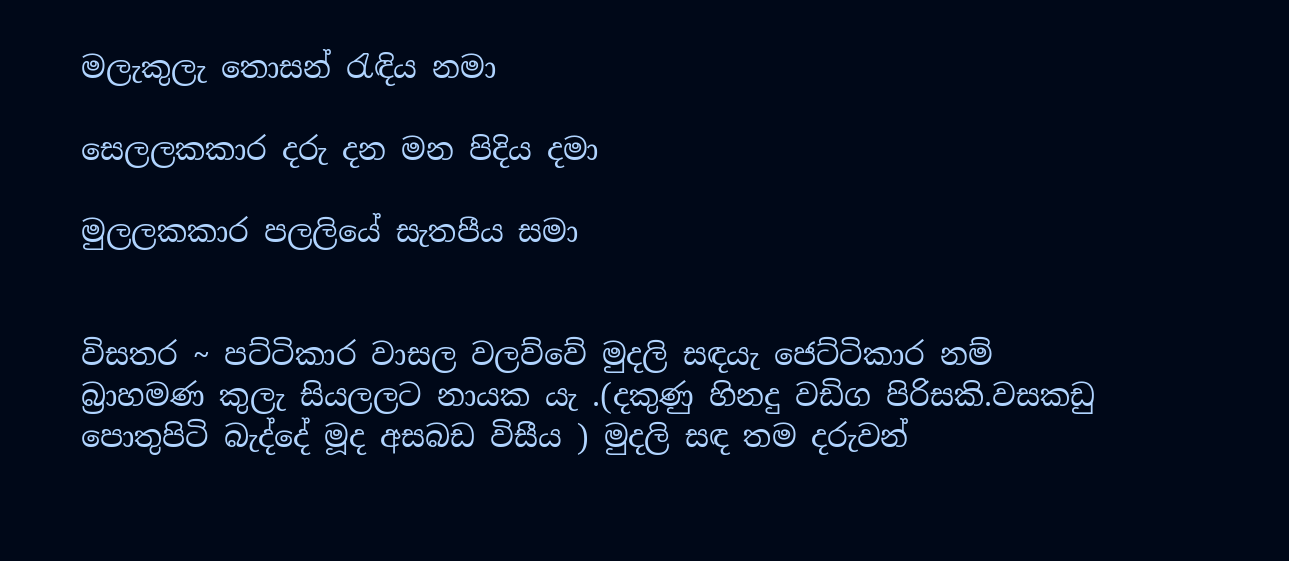මලැකුලැ තොසන් රැඳිය නමා

සෙලලකකාර දරු දන මන පිදිය දමා

මුලලකකාර පලලියේ සැතපීය සමා


විසතර ~ පට්ටිකාර වාසල වලව්වේ මුදලි සඳයැ ජෙට්ටිකාර නම් බ්‍රාහමණ කුලැ සියලලට නායක යැ .(දකුණු හිනදු වඩිග පිරිසකි.වසකඩු පොතුපිටි බැද්දේ මූද අසබඩ විසීය ) මුදලි සඳ තම දරුවන්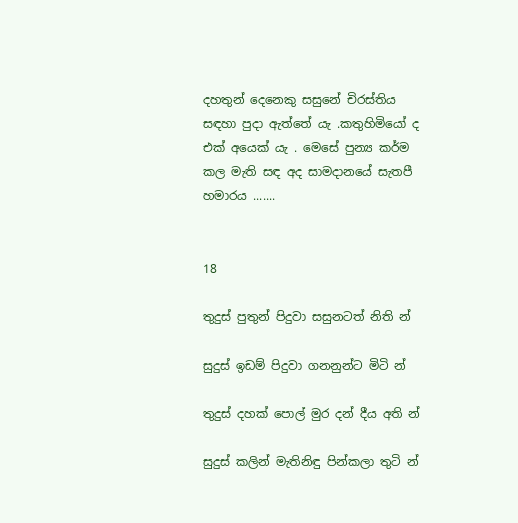දහතුන් දෙනෙකු සසුනේ චිරස්තිය සඳහා පුදා ඇත්තේ යැ .කතුහිමියෝ ද එක් අයෙක් යැ . මෙසේ පුන්‍ය කර්ම කල මැති සඳ අද සාමදානයේ සැතපී හමාරය .......


18

තුදුස් පුතුන් පිදුවා සසුනටත් නිති න්

සුදුස් ඉඩම් පිදුවා ගනනුන්ට මිටි න්

තුදුස් දහක් පොල් මුර දන් දීය අති න්

සුදුස් කලින් මැතිනිඳු පින්කලා තුටි න්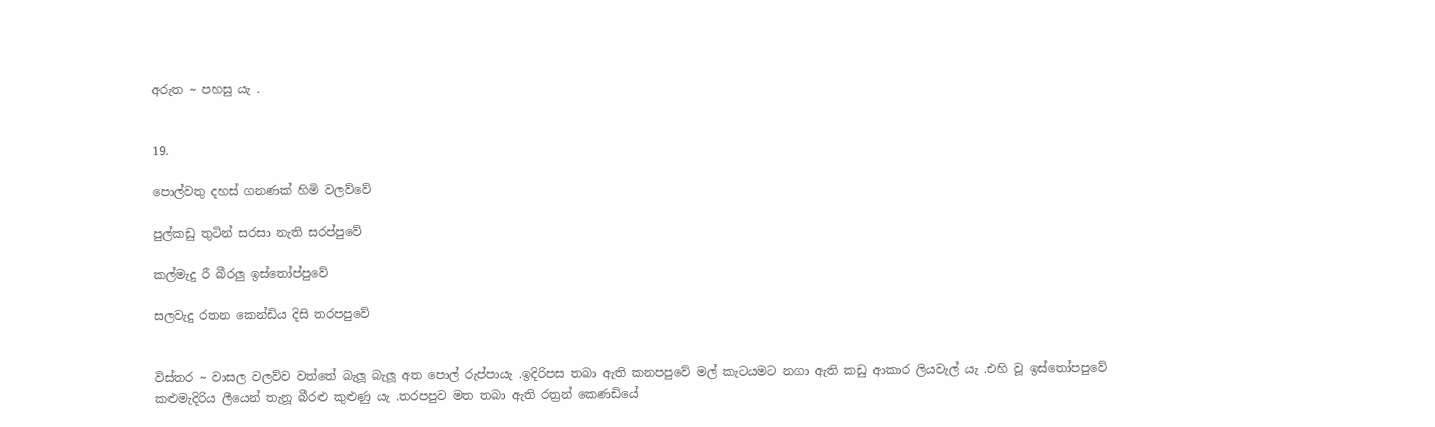අරුත ~ පහසු යැ .


19.

පොල්වතු දහස් ගනණක් හිමි වලව්වේ

පුල්කඩු තුටින් සරසා නැති සරප්පුවේ

කල්මැදු රී බීරලු ඉස්තෝප්පුවේ

සලවැදු රතන කෙන්ඩිය දිසි තරපපුවේ


විස්තර ~ වාසල වලව්ව වත්තේ බැලූ බැලූ අත පොල් රුප්පායැ .ඉදිරිපස තබා ඇති කනපපුවේ මල් කැටයමට නගා ඇති කඩු ආකාර ලියවැල් යැ .එහි වූ ඉස්තෝපපුවේ කළුමැදිරිය ලීයෙන් තැනූ බීරළු කුළුණු යැ .තරපපුව මත තබා ඇති රත්‍රන් කෙණඩියේ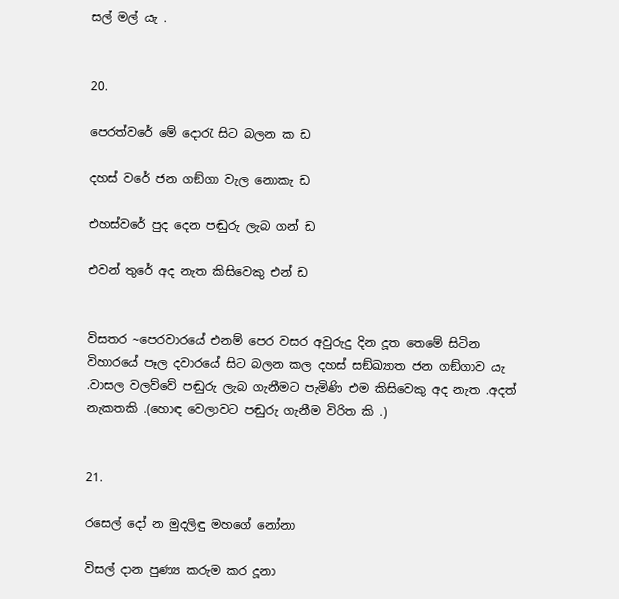සල් මල් යැ .


20.

පෙරත්වරේ මේ දොරැ සිට බලන ක ඩ

දහස් වරේ ජන ගඞ්ගා වැල නොකැ ඩ

එහස්වරේ පුද දෙන පඬුරු ලැබ ගන් ඩ

එවන් තුරේ අද නැත කිසිවෙකු එන් ඩ


විසතර ~පෙරවාරයේ එනම් පෙර වසර අවුරුදු දින දූත තෙමේ සිටින විහාරයේ පෑල දවාරයේ සිට බලන කල දහස් සඞ්ඛ්‍යාත ජන ගඞ්ගාව යැ .වාසල වලව්වේ පඬුරු ලැබ ගැනීමට පැමිණි එම කිසිවෙකු අද නැත .අදත් නැකතකි .(හොඳ වෙලාවට පඬුරු ගැනීම විරිත කි .)


21.

රසෙල් දෝ න මුදලිඳු මහගේ නෝනා

විසල් දාන පුණ්‍ය කරුම කර දූනා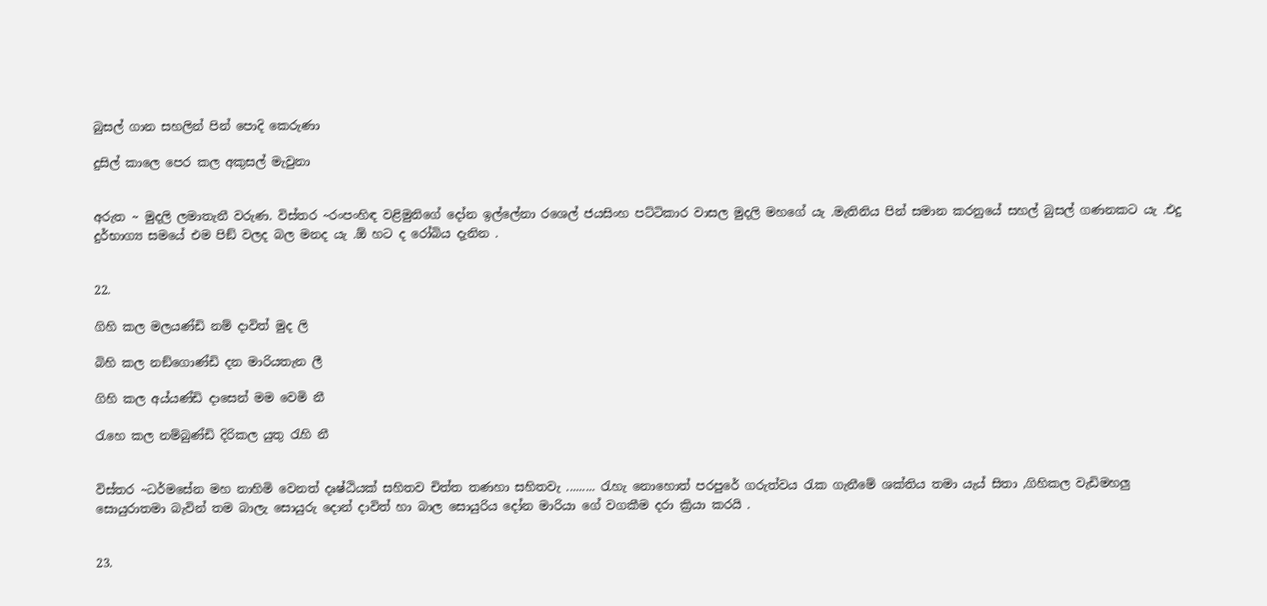බුසල් ගාන සහලින් පින් පොදි කෙරුණා

දුසිල් කාලෙ පෙර කල අකුසල් මැවුනා


අරුත ~ මුදලි ලමාතැනී වරුණ. විස්තර ~රංපංහිඳ වළිමුනිගේ දෝන ඉල්ලේනා රශෙල් ජයසිංහ පට්ටිකාර වාසල මුදලි මහගේ යැ .මැතිනිය පින් සමාන කරනුයේ සහල් බුසල් ගණනකට යැ .එදු දුර්භාග්‍ය සමයේ එම පිඞ් වලද බල මනද යැ .ඕ හට ද රෝබිය දැනින .


22.

ගිහි කල මලයණ්ඩි නම් දාවිත් මුද ලි

බිහි කල නඞ්ගොණ්ඩි දන මාරියතැන ලී

ගිහි කල අය්යණ්ඩි දාසෙන් මම වෙමි නී

රැහෙ කල නම්බුණ්ඩි දිරිකල යුතු රැහි නී


විස්තර ~ධර්මසේන මහ නාහිමි වෙනත් දෘෂ්ඨියක් සහිතව චිත්ත තණහා සහිතවැ ......... රැහැ නොහොත් පරපුරේ ගරුත්වය රැක ගැනීමේ ශක්තිය තමා යැය් සිතා ,ගිහිකල වැඩිමහලු සොයුරාතමා බැවින් තම බාලැ සොයුරු දොන් දාවිත් හා බාල සොයුරිය දෝන මාරියා ගේ වගකීම දරා ක්‍රියා කරයි .


23.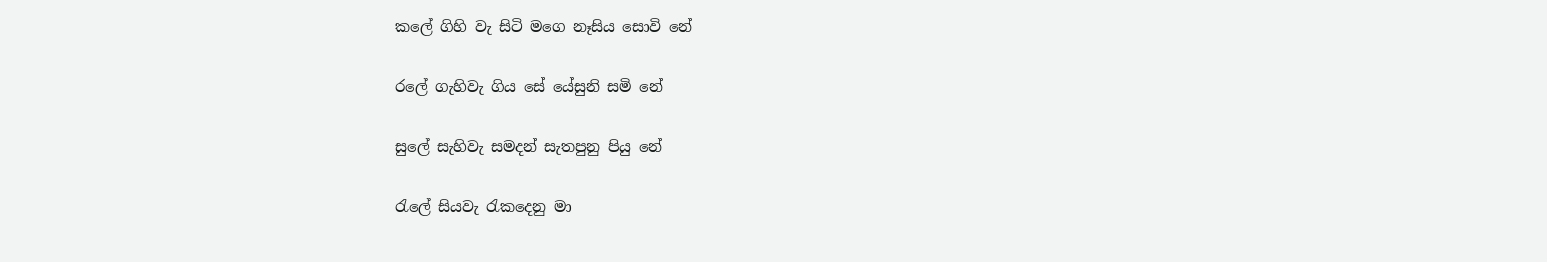කලේ ගිහි වැ සිටි මගෙ නෑසිය සොවි නේ

රලේ ගැහිවැ ගිය සේ යේසුනි සමි නේ

සුලේ සැහිවැ සමදන් සැතපුනු පියු නේ

රැලේ සියවැ රැකදෙනු මා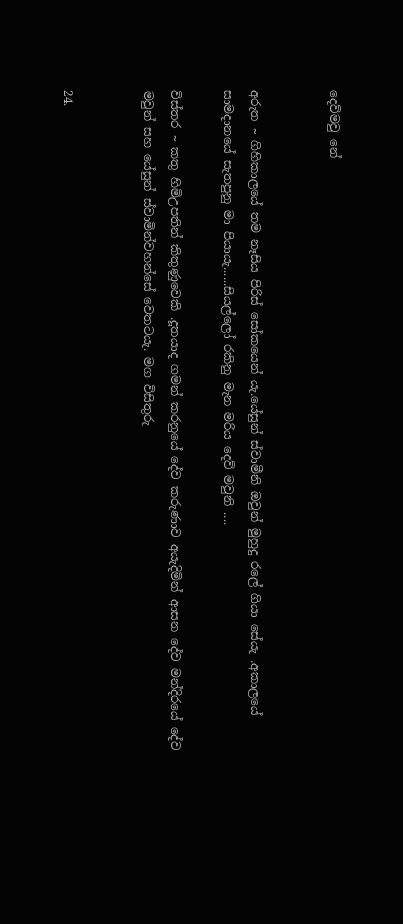දෙව්මවු නේ


අරුත ~ ගිහිකාලයේ තම නෑසිය පිරිස් සෝකයෙන් යැ.යේසුන් ස්වාමීනි ඔවුන් මුහුදු රලේ ගියා සේයැ .අකාලයේ සාමදානයේ සැතපුනු මා පියායැ......සියල්ලෝ රකිනු මැන මරිය දෙව් මවුනි ....

විස්තර ~ කතු හිමිඋපතින් කිතුණුවෙකි .දූතයාද ගමන් කරනුයේ දේව කරුණාව අයැදිමින් ආසන දේව මන්දිරයේ දේව මවුන් සහ යේසුන් ස්වාමින්වහන්සේ වෙතටයැ. මග විසිතුරු


24.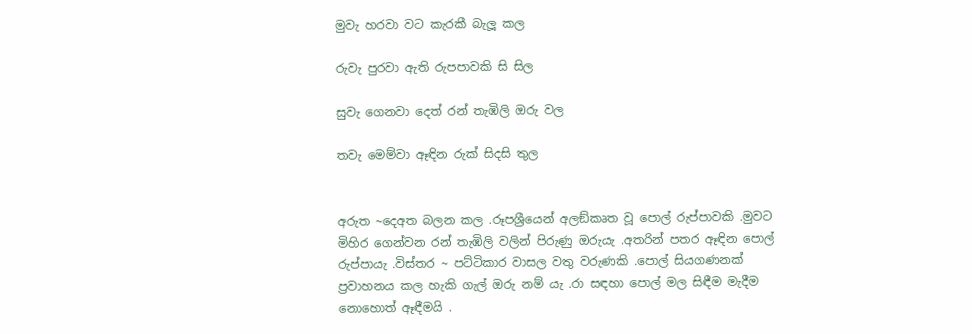මුවැ හරවා වට කැරකී බැලූ කල

රුවැ පුරවා ඇති රුපපාවකි සි සිල

සුවැ ගෙනවා දෙත් රන් තැඹිලි ඔරු වල

තවැ මෙම්වා ඈඳින රුක් සිදසි තුල


අරුත ~දෙඅත බලන කල .රූපශ්‍රීයෙන් අලඞ්කෘත වූ පොල් රුප්පාවකි .මුවට මිහිර ගෙන්වන රන් තැඹිලි වලින් පිරුණු ඔරුයැ .අතරින් පතර ඈඳින පොල් රුප්පායැ .විස්තර ~ පට්ටිකාර වාසල වතු වරුණකි .පොල් සියගණනක් ප්‍රවාහනය කල හැකි ගැල් ඔරු නම් යැ .රා සඳහා පොල් මල සිඳීම මැදීම නොහොත් ඈඳීමයි .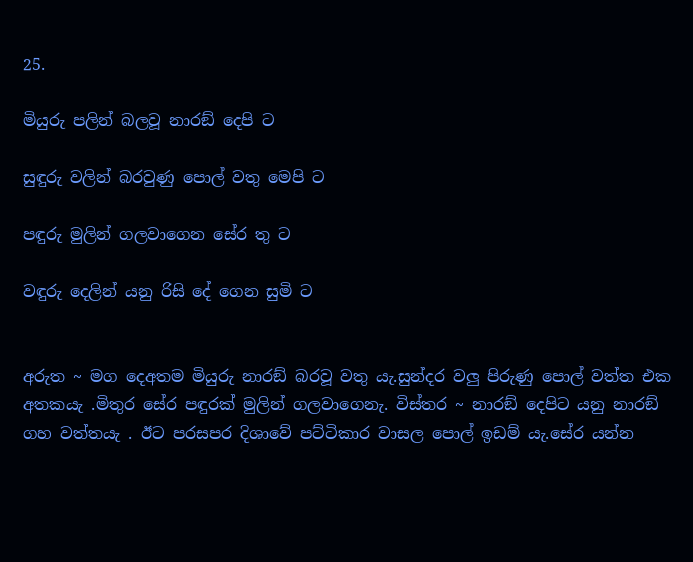25.

මියුරු පලින් බලවූ නාරඞ් දෙපි ට

සුඳුරු වලින් බරවුණු පොල් වතු මෙපි ට

පඳුරු මුලින් ගලවාගෙන සේර තු ට

වඳුරු දෙලින් යනු රිසි දේ ගෙන සුමි ට


අරුත ~ මග දෙඅතම මියුරු නාරඞ් බරවූ වතු යැ.සුන්දර වලු පිරුණු පොල් වත්ත එක අතකයැ .මිතුර සේර පඳුරක් මුලින් ගලවාගෙනැ. විස්තර ~ නාරඞ් දෙපිට යනු නාරඞ් ගහ වත්තයැ . ඊට පරසපර දිශාවේ පට්ටිකාර වාසල පොල් ඉඩම් යැ.සේර යන්න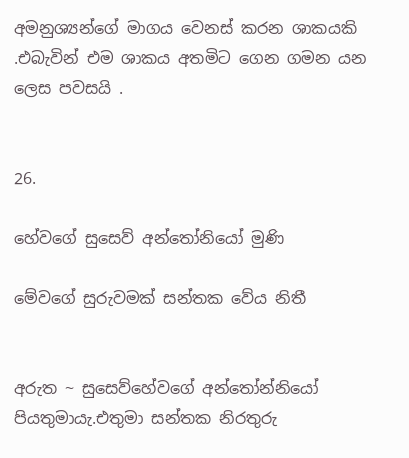අමනුශ්‍යන්ගේ මාගය වෙනස් කරන ශාකයකි .එබැවින් එම ශාකය අතමිට ගෙන ගමන යන ලෙස පවසයි .


26.

හේවගේ සුසෙව් අන්තෝනියෝ මුණි

මේවගේ සුරුවමක් සන්තක වේය නිතී


අරුත ~ සුසෙව්හේවගේ අන්තෝන්නියෝ පියතුමායැ.එතුමා සන්තක නිරතුරු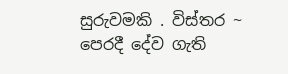සුරුවමකි . විස්තර ~ පෙරදී දේව ගැති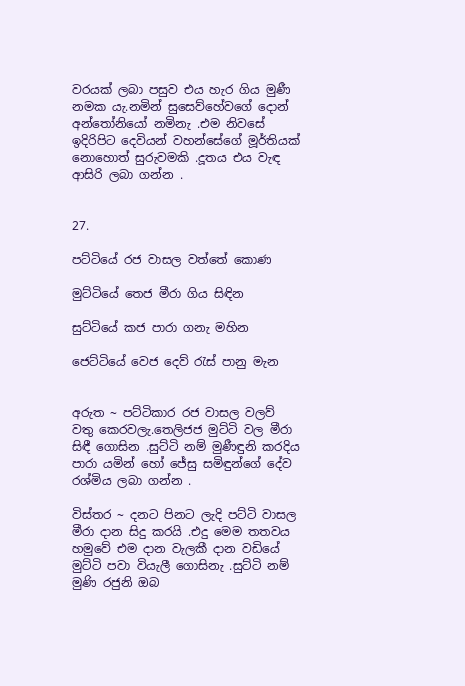වරයක් ලබා පසුව එය හැර ගිය මුණී නමක යැ.නමින් සුසෙව්හේවගේ දොන් අන්තෝනියෝ නමිනැ .එම නිවසේ ඉදිරිපිට දෙවියන් වහන්සේගේ මූර්තියක් නොහොත් සුරුවමකි .දූතය එය වැඳ ආසිරි ලබා ගන්න .


27.

පට්ටියේ රජ වාසල වත්තේ කොණ

මුට්ටියේ තෙජ මීරා ගිය සිඳින

සුට්ටියේ කජ පාරා ගනැ මහින

ජෙට්ටියේ වෙජ දෙව් රැස් පානු මැන


අරුත ~ පට්ටිකාර රජ වාසල වලව් වතු කෙරවලැ.තෙලිජජ මුට්ටි වල මීරා සිඳී ගොසින .සුට්ටි නම් මුණීඳුනි කරදිය පාරා යමින් හෝ ජේසු සමිඳුන්ගේ දේව රශ්මිය ලබා ගන්න .

විස්තර ~ දනට පිනට ලැදි පට්ටි වාසල මීරා දාන සිදු කරයි .එදු මෙම තතවය හමුවේ එම දාන වැලකී දාන වඩියේ මුට්ටි පවා වියැලී ගොසිනැ .සුට්ටි නම් මුණි රජුනි ඔබ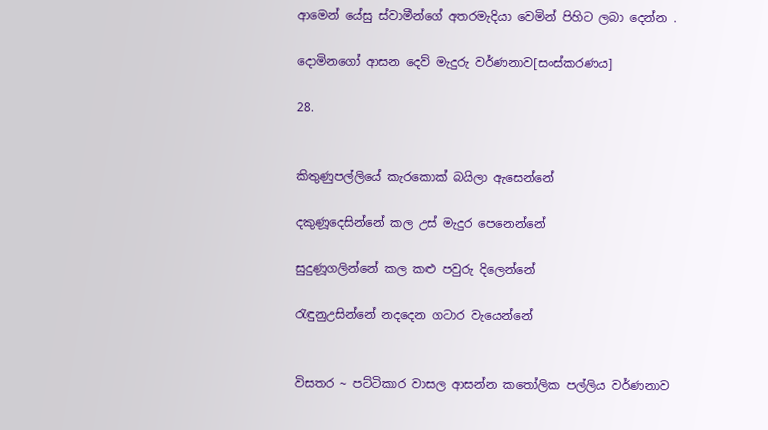ආමෙන් යේසු ස්වාමීන්ගේ අතරමැදියා වෙමින් පිහිට ලබා දෙන්න .

දොමිනගෝ ආසන දෙව් මැදුරු වර්ණනාව[සංස්කරණය]

28.


කිතුණුපල්ලියේ කැරකොක් බයිලා ඇසෙන්නේ

දකුණූදෙසින්නේ කල උස් මැදුර පෙනෙන්නේ

සුදුණූගලින්නේ කල කළු පවුරු දිලෙන්නේ

රැඳුනුඋසින්නේ නදදෙන ගටාර වැයෙන්නේ


විසතර ~ පට්ටිකාර වාසල ආසන්න කතෝලික පල්ලිය වර්ණනාව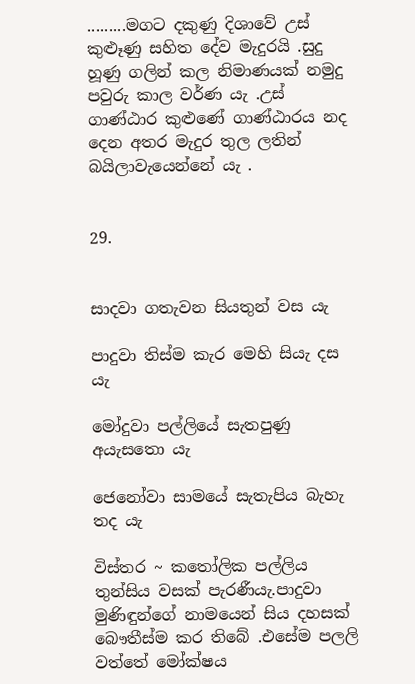.........මගට දකුණු දිශාවේ උස් කුළූණු සහිත දේව මැදුරයි .සුදු හූණු ගලින් කල නිමාණයක් නමුදු පවුරු කාල වර්ණ යැ .උස් ගාණ්ඨාර කුළුණේ ගාණ්ඨාරය නද දෙන අතර මැදුර තුල ලතින් බයිලාවැයෙන්නේ යැ .


29.


සාදවා ගතැවන සියතුන් වස යැ

පාදුවා තිස්ම කැර මෙහි සියැ දස යැ

මෝදුවා පල්ලියේ සැතපුණු අයැසතො යැ

ජෙනෝවා සාමයේ සැතැපිය බැහැ තද යැ

විස්තර ~ කතෝලික පල්ලිය තුන්සිය වසක් පැරණීයැ.පාදුවා මුණිඳුන්ගේ නාමයෙන් සිය දහසක් බෞතීස්ම කර තිබේ .එසේම පලලි වත්තේ මෝක්ෂය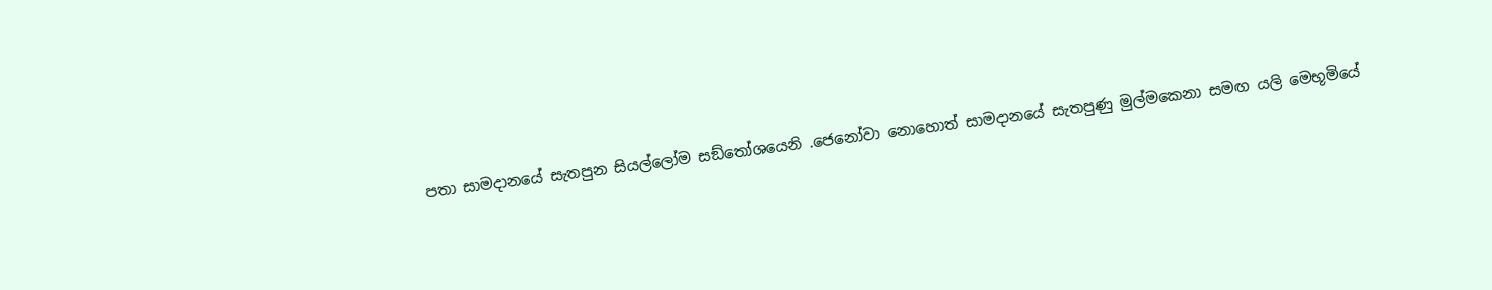පතා සාමදානයේ සැතපුන සියල්ලෝම සඞ්තෝශයෙනි .ජෙනෝවා නොහොත් සාමදානයේ සැතපුණු මුල්මකෙනා සමඟ යලි මෙභූමියේ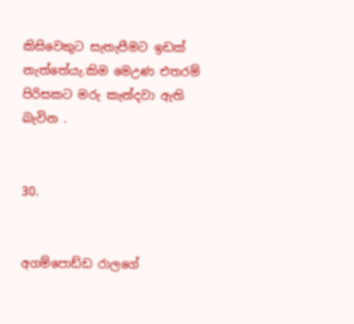කිසිවෙකුට සැතැපීමට ඉඩක් නැත්තේයැ.කිම මෙඋණ එතරම් පිරිසකට මරු කැන්දවා ඇති බැවින .


30.


අගම්පොඩ්ඩ රාලගේ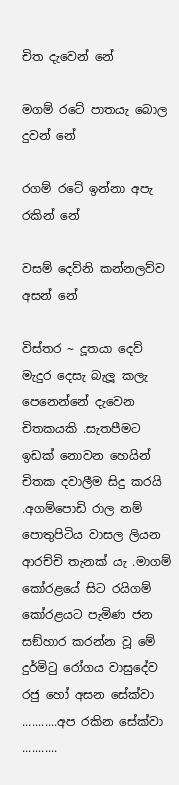චිත දැවෙන් නේ

මගම් රටේ පාතයැ බොල දුවන් නේ

රගම්‍ රටේ ඉන්නා අපැ රකින් නේ

වසම් දෙව්නි කන්නලව්ව අසන් නේ

විස්තර ~ දූතයා දෙව් මැදුර දෙසැ බැලූ කලැ පෙනෙන්නේ දැවෙන චිතකයකි .සැතපීමට ඉඩක් නොවන හෙයින් චිතක දවාලීම සිදු කරයි .අගම්පොඩි රාල නම් පොතුපිටිය වාසල ලියන ආරච්චි තැනක් යැ .මාගම් කෝරළයේ සිට රයිගම් කෝරළයට පැමිණ ජන සඞ්හාර කරන්න වූ මේ දුර්මිටු රෝගය වාසුදේව රජු හෝ අසන සේක්වා ...........අප රකින සේක්වා ...........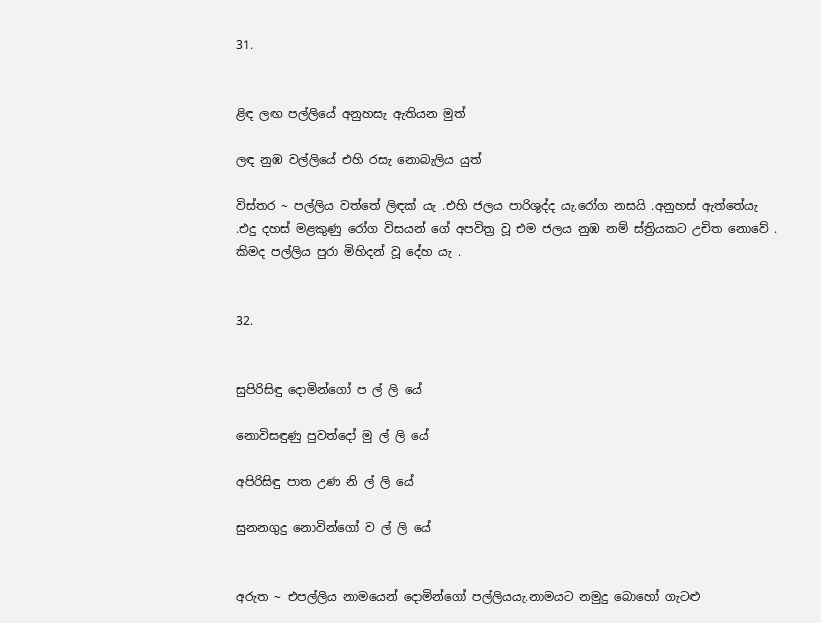31.


ළිඳ ලඟ පල්ලියේ අනුහසැ ඇතියන මුත්

ලඳ නුඹ වල්ලියේ එහි රසැ නොබැලිය යුත්

විස්තර ~ පල්ලිය වත්තේ ලිඳක් යැ .එහි ජලය පාරිශුද්ද යැ.රෝග නසයි .අනුහස් ඇත්තේයැ .එදු දහස් මළකුණු රෝග විසයන් ගේ අපවිත්‍ර වූ එම ජලය නුඹ නම් ස්ත්‍රියකට උචිත නොවේ . කිමද පල්ලිය පුරා මිහිදන් වූ දේහ යැ .


32.


සුපිරිසිඳු දොමින්ගෝ ප ල් ලි යේ

නොවිසඳුණු පුවත්දෝ මු ල් ලි යේ

අපිරිසිඳු පාත උණ නි ල් ලි යේ

සුනනගුදු නොවින්ගෝ ව ල් ලි යේ


අරුත ~ එපල්ලිය නාමයෙන් දොමින්ගෝ පල්ලියයැ.නාමයට නමුදු බොහෝ ගැටළු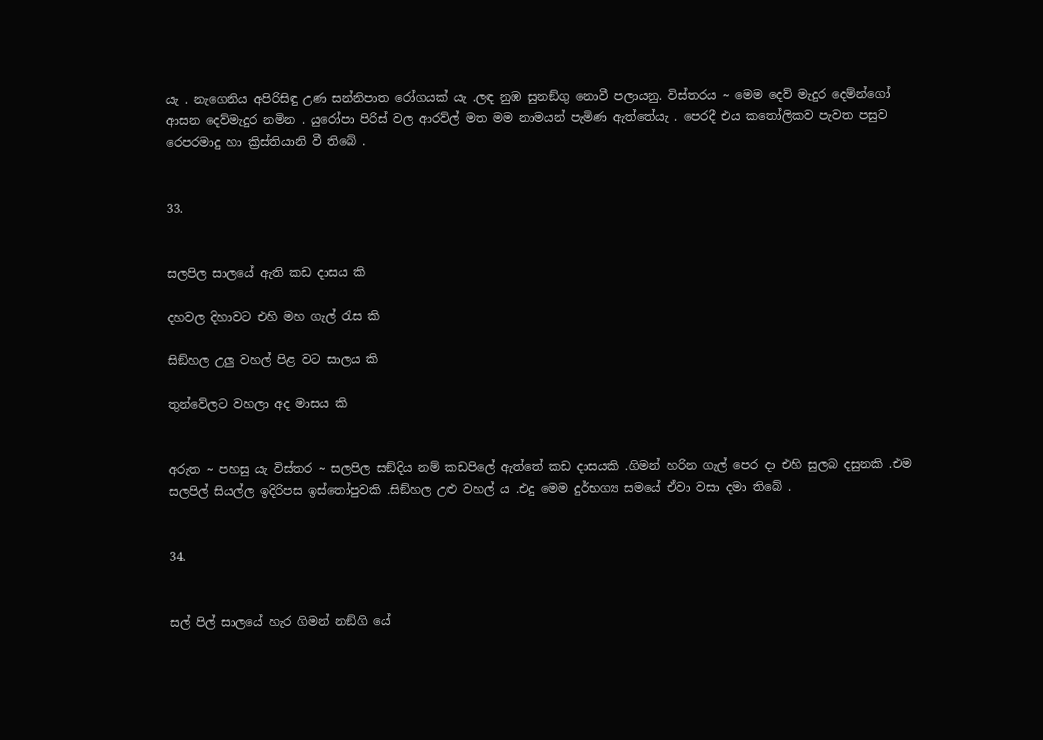යැ . නැගෙනිය අපිරිසිඳු උණ සන්නිපාත රෝගයක් යැ .ලඳ නුඹ සුනඞ්ගු නොවී පලායනු. විස්තරය ~ මෙම දෙව් මැදුර දෙම්න්ගෝ ආසන දෙව්මැදුර නමින . යුරෝපා පිරිස් වල ආරව්ල් මත මම නාමයන් පැමිණ ඇත්තේයැ . පෙරදී එය කතෝලිකව පැවත පසුව රෙපරමාදු හා ක්‍රිස්‍තියානි වී තිබේ .


33.


සලපිල සාලයේ ඇති කඩ දාසය කි

දහවල දිහාවට එහි මහ ගැල් රැස කි

සිඞ්හල උලු වහල් පිළ වට සාලය කි

තුන්වේලට වහලා අද මාසය කි


අරුත ~ පහසු යැ විස්තර ~ සලපිල සඞ්දිය නම් කඩපිලේ ඇත්තේ කඩ දාසයකි .ගිමන් හරින ගැල් පෙර දා එහි සුලබ දසුනකි .එම සලපිල් සියල්ල ඉදිරිපස ඉස්තෝපුවකි .සිඞ්හල උළු වහල් ය .එදු මෙම දුර්භග්‍ය සමයේ ඒවා වසා දමා තිබේ .


34.


සල් පිල් සාලයේ හැර ගිමන් නඞ්ගි යේ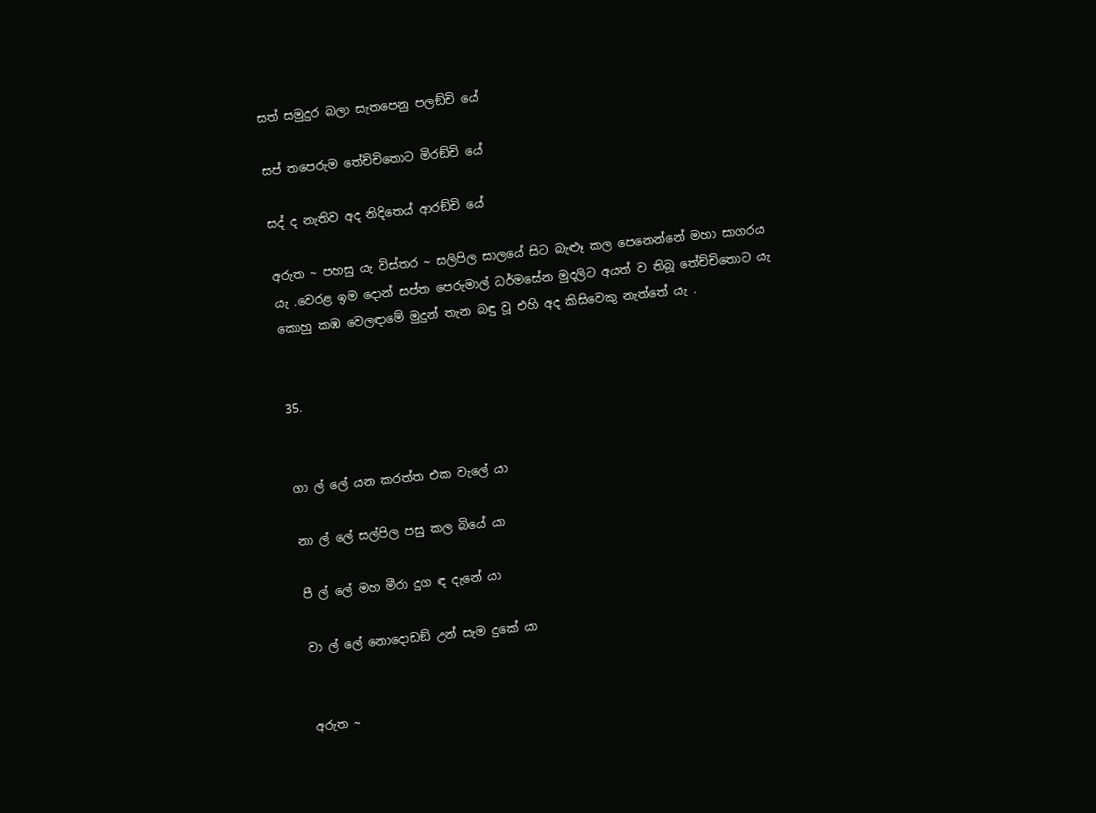සත් සමුදුර බලා සැතපෙනු පලඞ්චි යේ

සප් තපෙරුම තේච්චිතොට මිරඞ්චි යේ

සද් ද නැතිව අද නිදිතෙය් ආරඞ්චි යේ

අරුත ~ පහසු යැ විස්තර ~ සලිපිල සාලයේ සිට බැළූ කල පෙනෙන්නේ මහා සාගරය යැ .වෙරළ ඉම දොන් සප්ත පෙරුමාල් ධර්මසේන මුදලිට අයත් ව තිබූ තේච්චිතොට යැ කොහු කඹ වෙලඳාමේ මුදුන් තැන බඳු වූ එහි අද කිසිවෙකු නැත්තේ යැ .


35.


ගා ල් ලේ යන කරත්ත එක වැලේ යා

නා ල් ලේ සල්පිල පසු කල බියේ යා

පී ල් ලේ මහ මීරා දුග ඳ දැනේ යා

වා ල් ලේ නොදොඩඞ් උන් සැම දුකේ යා


අරුත ~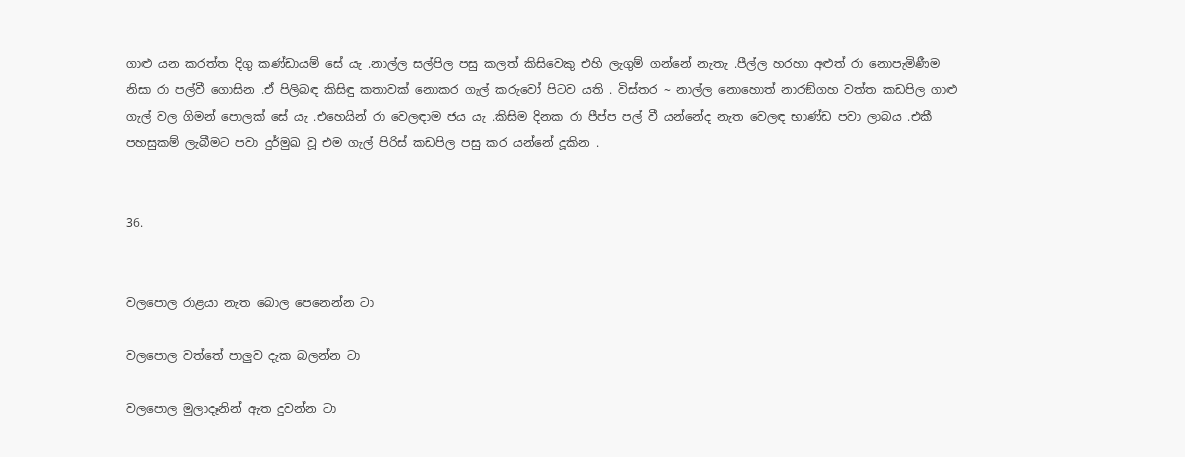ගාළු යන කරත්ත දිගු කණ්ඩායම් සේ යැ .නාල්ල සල්පිල පසු කලත් කිසිවෙකු එහි ලැගුම් ගන්නේ නැතැ .පීල්ල හරහා අළුත් රා නොපැමිණීම නිසා රා පල්වී ගොසින .ඒ පිලිබඳ කිසිඳු කතාවක් නොකර ගැල් කරුවෝ පිටව යති . විස්තර ~ නාල්ල නොහොත් නාරඞ්ගහ වත්ත කඩපිල ගාළු ගැල් වල ගිමන් පොලක් සේ යැ .එහෙයින් රා වෙලඳාම ජය යැ .කිසිම දිනක රා පීප්ප පල් වී යන්නේද නැත වෙලඳ භාණ්ඩ පවා ලාබය .එකී පහසුකම් ලැබීමට පවා දුර්මුඛ වූ එම ගැල් පිරිස් කඩපිල පසු කර යන්නේ දූකින .


36.


වලපොල රාළයා නැත බොල පෙනෙන්න ටා

වලපොල වත්තේ පාලුව දැක බලන්න ටා

වලපොල මුලාදෑනින් ඇත දුවන්න ටා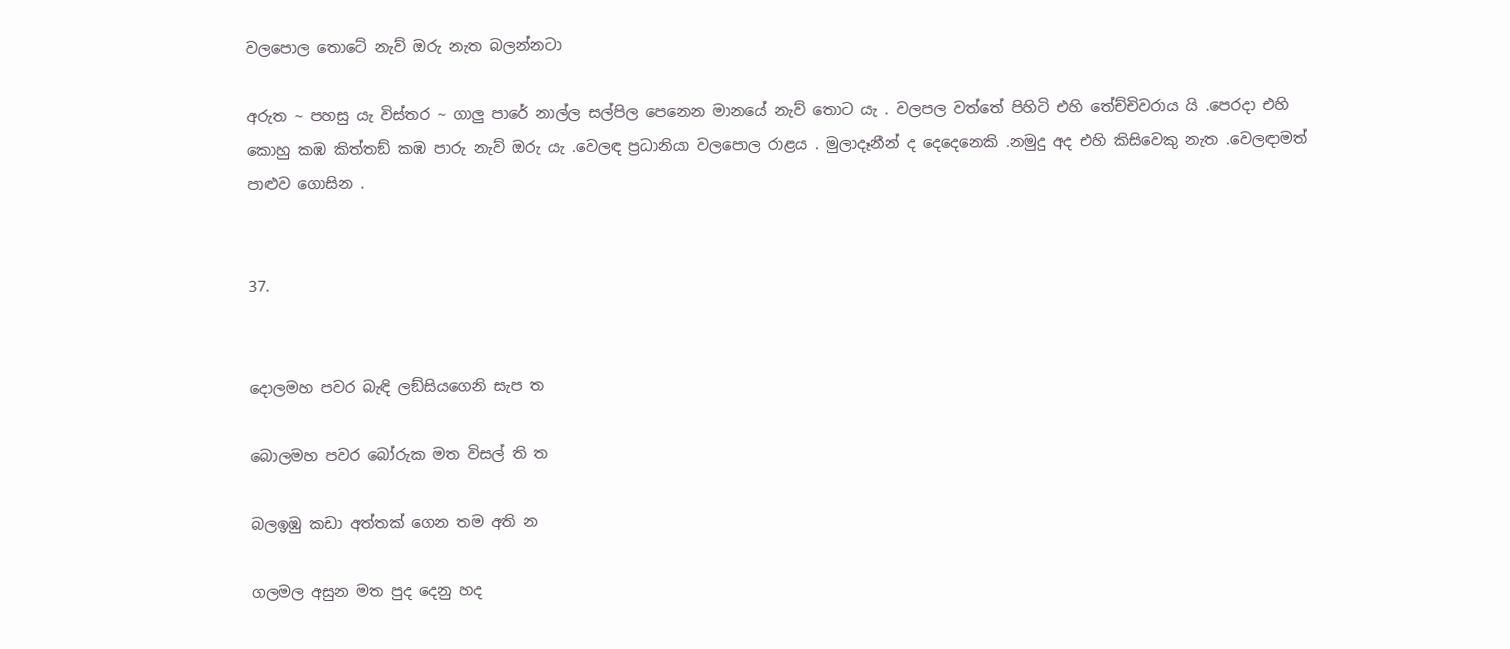වලපොල තොටේ නැව් ඔරු නැත බලන්නටා

අරුත ~ පහසු යැ විස්තර ~ ගාලු පාරේ නාල්ල සල්පිල පෙනෙන මානයේ නැව් තොට යැ . වලපල වත්තේ පිහිටි එහි තේච්චිවරාය යි .පෙරදා එහි කොහු කඹ කිත්තඞ් කඹ පාරු නැව් ඔරු යැ .වෙලඳ ප්‍රධානියා වලපොල රාළය . මුලාදෑනීන් ද දෙදෙනෙකි .නමුදු අද එහි කිසිවෙකු නැත .වෙලඳාමත් පාළුව ගොසින .


37.


දොලමහ පවර බැඳි ලඞ්සියගෙනි සැප ත

බොලමහ පවර බෝරුක මත විසල් ති ත

බලඉඹු කඩා අත්තක් ගෙන තම අති න

ගලමල අසුන මත පුද දෙනු හද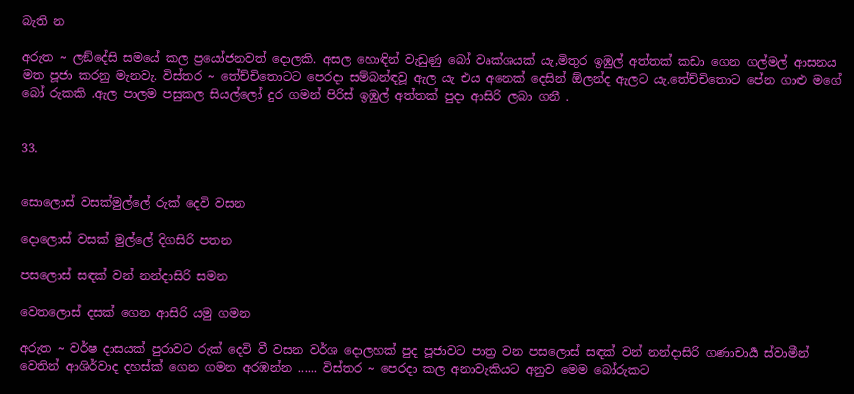බැති න

අරුත ~ ලඞ්දේසි සමයේ කල ප්‍ර‍යෝජනවත් දොලකි. අසල හොඳින් වැඩුණු බෝ වෘක්ශයක් යැ,මිතුර ඉඹුල් අත්තක් කඩා ගෙන ගල්මල් ආසනය මත පූජා කරනු මැනවැ. විස්තර ~ තේච්චිතොටට පෙරදා සම්බන්ඳවූ ඇල යැ එය අනෙක් දෙසින් ඕලන්ද ඇලට යැ.තේච්චිතොට පේන ගාළු මගේ බෝ රුකකි .ඇල පාලම පසුකල සියල්ලෝ දුර ගමන් පිරිස් ඉඹුල් අත්තක් පුදා ආසිරි ලබා ගනී .


33.


සොලොස් වසක්මුල්ලේ රුක් දෙවි වසන

දොලොස් වසක් මුල්ලේ දිගසිරි පතන

පසලොස් සඳක් වන් නන්දාසිරි සමන

වෙතලොස් දසක් ගෙන ආසිරි යමු ගමන

අරුත ~ වර්ෂ දාසයක් පුරාවට රුක් දෙවි වී වසන වර්ශ දොලහක් පුද පූජාවට පාත්‍ර වන පසලොස් සඳක් වන් නන්දාසිරි ගණාචාර්‍ය ස්වාමීන් වෙතින් ආශිර්වාද දහස්ක් ගෙන ගමන අරඹන්න ...... විස්තර ~ පෙරදා කල අනාවැකියට අනුව මෙම බෝරුකට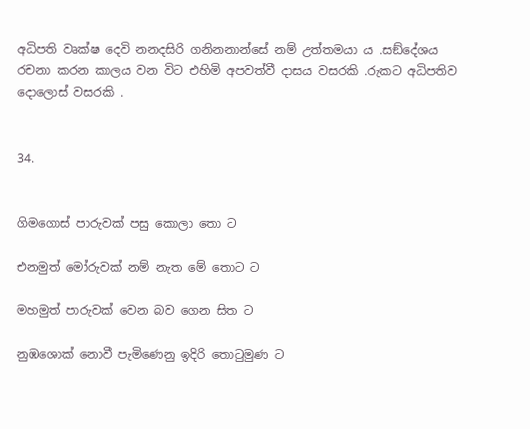අධිපති වෘක්ෂ දෙවි නනදසිරි ගනිනනාන්සේ නම් උත්තමයා ය .සඞ්දේශය රචනා කරන කාලය වන විට එහිමි අපවත්වී දාසය වසරකි .රුකට අධිපතිව දොලොස් වසරකි .


34.


ගිමගොස් පාරුවක් පසු කොලා තො ට

එනමුත් මෝරුවක් නම් නැත මේ තොට ට

මහමුත් පාරුවක් වෙන බව ගෙන සිත ට

නුඹශොක් නොවී පැමිණෙනු ඉදිරි තොටුමුණ ට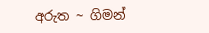අරුත ~ ගිමන්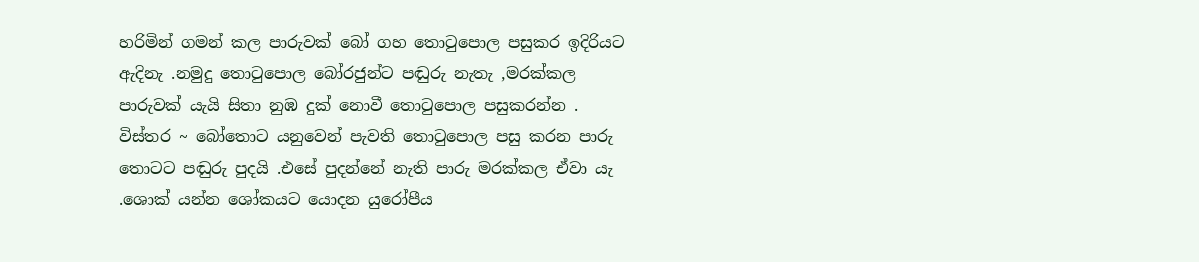හරිමින් ගමන් කල පාරුවක් බෝ ගහ තොටුපොල පසුකර ඉදිරියට ඇදිනැ .නමුදු තොටුපොල බෝරජුන්ට පඬුරු නැතැ ,මරක්කල පාරුවක් යැයි සිතා නුඹ දුක් නොවී තොටුපොල පසුකරන්න . විස්තර ~ බෝතොට යනුවෙන් පැවති තොටුපොල පසු කරන පාරු තොටට පඬුරු පුදයි .එසේ පුදන්නේ නැති පාරු මරක්කල ඒවා යැ .ශොක් යන්න ශෝකයට යොදන යුරෝපීය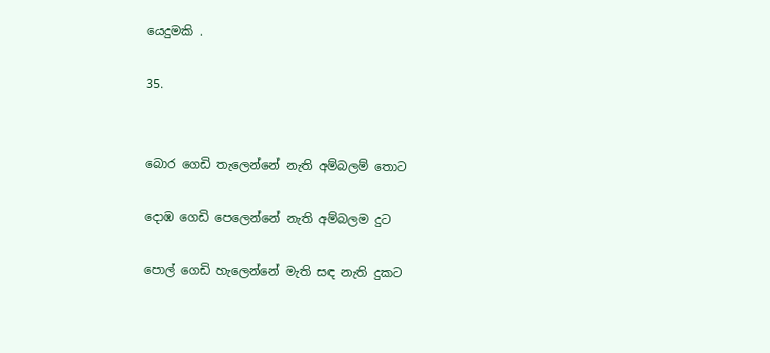යෙදුමකි .

35.


බොර ගෙඩි තැලෙන්නේ නැති අම්බලම් තොට

දොඹ ගෙඩි පෙලෙන්නේ නැති අම්බලම දුට

පොල් ගෙඩි හැලෙන්නේ මැති සඳ නැති දුකට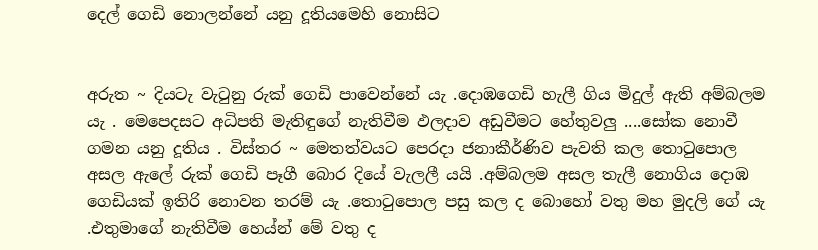දෙල් ගෙඩි නොලන්නේ යනු දූතියමෙහි නොසිට


අරුත ~ දියටැ වැටුනු රුක් ගෙඩි පාවෙන්නේ යැ .දොඹගෙඩි හැලී ගිය මිදුල් ඇති අම්බලම යැ . මෙපෙදසට අධිපති මැතිඳුගේ නැතිවීම ඵලදාව අඩුවීමට හේතුවලු ....සෝක නොවී ගමන යනු දූතිය . විස්තර ~ මෙතත්වයට පෙරදා ජනාකීර්ණිව පැවති කල තොටුපොල අසල ඇලේ රුක් ගෙඩි පෑගී බොර දියේ වැලලී යයි .අම්බලම අසල තැලී නොගිය දොඹ ගෙඩියක් ඉතිරි නොවන තරම් යැ .තොටුපොල පසු කල ද බොහෝ වතු මහ මුදලි ගේ යැ .එතුමාගේ නැතිවීම හෙය්න් මේ වතු ද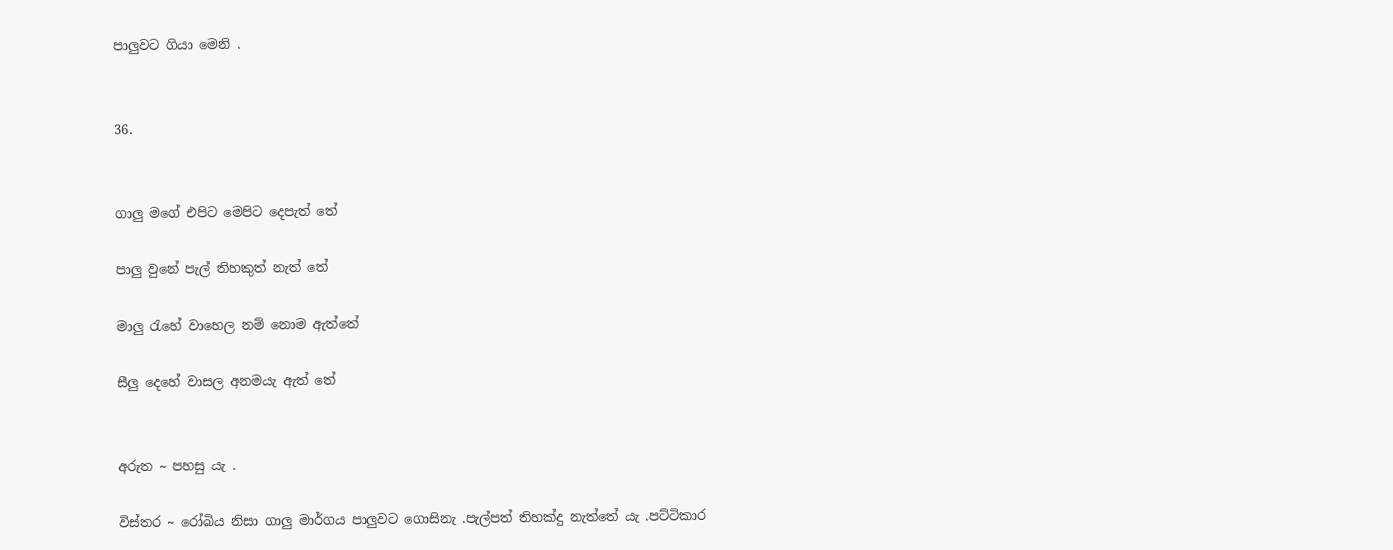පාලුවට ගියා මෙනි .


36.


ගාලු මගේ එපිට මෙපිට දෙපැත් තේ

පාලු වුනේ පැල් තිහකුත් නැත් තේ

මාලු රැහේ වාහෙල නම් නොම ඇත්තේ

සීලු දෙහේ වාසල අනමයැ ඇත් තේ


අරුත ~ පහසු යැ .

විස්තර ~ රෝබිය නිසා ගාලු මාර්ගය පාලුවට ගොසිනැ .පැල්පත් තිහක්දු නැත්තේ යැ .පට්ටිකාර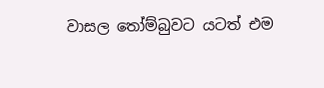වාසල තෝම්බුවට යටත් එම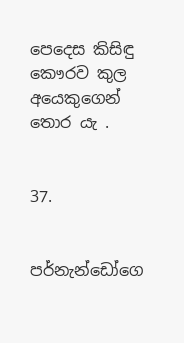පෙදෙස කිසිඳු කෞරව කුල අයෙකුගෙන් තොර යැ .


37.


පර්නැන්ඩෝගෙ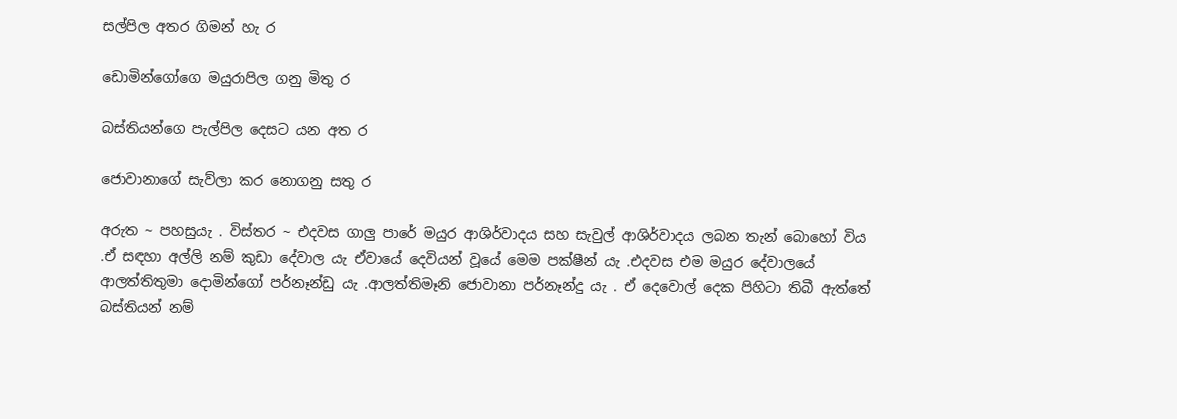සල්පිල අතර ගිමන් හැ ර

ඩොමින්ගෝගෙ මයුරාපිල ගනු මිතු ර

බස්තියන්ගෙ පැල්පිල දෙසට යන අත ර

ජොවානාගේ සැව්ලා කර නොගනු සතු ර

අරුත ~ පහසුයැ . විස්තර ~ එදවස ගාලු පාරේ මයුර ආශිර්වාදය සහ සැවුල් ආශිර්වාදය ලබන තැන් බොහෝ විය .ඒ සඳහා අල්ලි නම් කුඩා දේවාල යැ ඒවායේ දෙවියන් වූයේ මෙම පක්ෂීන් යැ .එදවස එම මයුර දේවාලයේ ආලත්තිතුමා දොමින්ගෝ පර්නෑන්ඩු යැ .ආලත්තිමෑනි ජොවානා පර්නෑන්දු යැ . ඒ දෙවොල් දෙක පිහිටා තිබී ඇත්තේ බස්තියන් නම්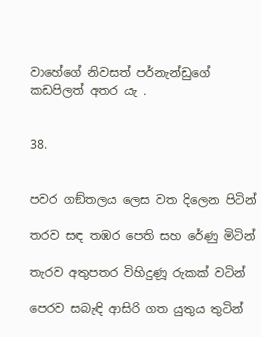වාහේගේ නිවසත් පර්නැන්ඩුගේ කඩපිලත් අතර යැ .


38.


පවර ගඞ්තලය ලෙස වත දිලෙන පිටින්

තරව සඳ තඹර පෙති සහ රේණු මිටින්

තැරව අතුපතර විහිදුණූ රුකක් වටින්

පෙරව සබැඳි ආසිරි ගත යුතුය තුටින්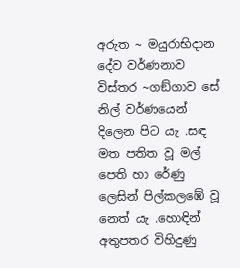අරුත ~ මයුරාභිදාන දේව වර්ණනාව විස්තර ~ගඞ්ගාව සේ නිල් වර්ණයෙන් දිලෙන පිට යැ .සඳ මත පතිත වූ මල් පෙති හා රේණු ලෙසින් පිල්කලඹේ වූ නෙත් යැ .හොඳින් අතුපතර විහිදුණු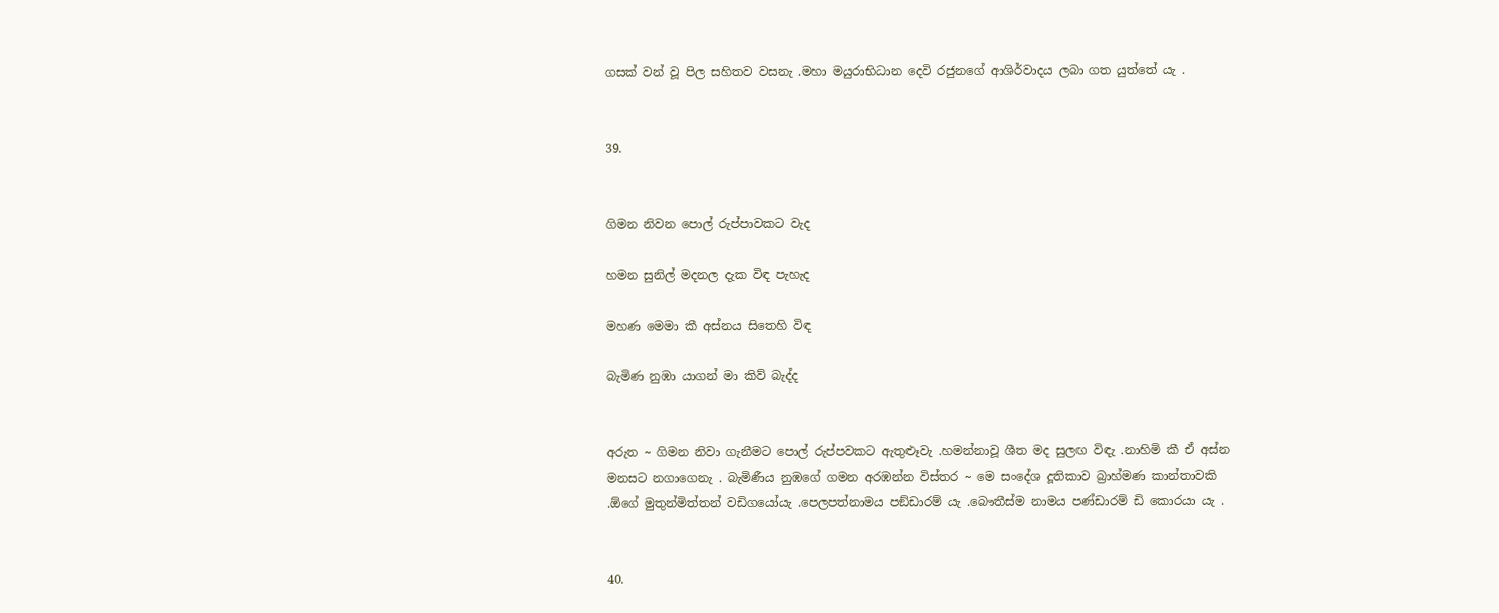ගසක් වන් වූ පිල සහිතව වසනැ .මහා මයුරාභිධාන දෙවි රජුනගේ ආශිර්වාදය ලබා ගත යුත්තේ යැ .


39.


ගිමන නිවන පොල් රුප්පාවකට වැද

හමන සුනිල් මදනල දැක විඳ පැහැද

මහණ මෙමා කී අස්නය සිතෙහි විඳ

බැමිණ නුඹා යාගන් මා කිව් බැද්ද


අරුත ~ ගිමන නිවා ගැනීමට පොල් රුප්පවකට ඇතුළූවැ .හමන්නාවූ ශීත මද සුලඟ විඳැ .නාහිමි කී ඒ අස්න මනසට නගාගෙනැ . බැමිණීය නුඹගේ ගමන අරඹන්න විස්තර ~ මෙ සංදේශ දූතිකාව බ්‍රාහ්මණ කාන්තාවකි .ඕගේ මුතුන්මිත්තන් වඩිගයෝයැ .පෙලපත්නාමය පඞ්ඩාරම් යැ .බෞතීස්ම නාමය පණ්ඩාරම් ඩි කොරයා යැ .


40.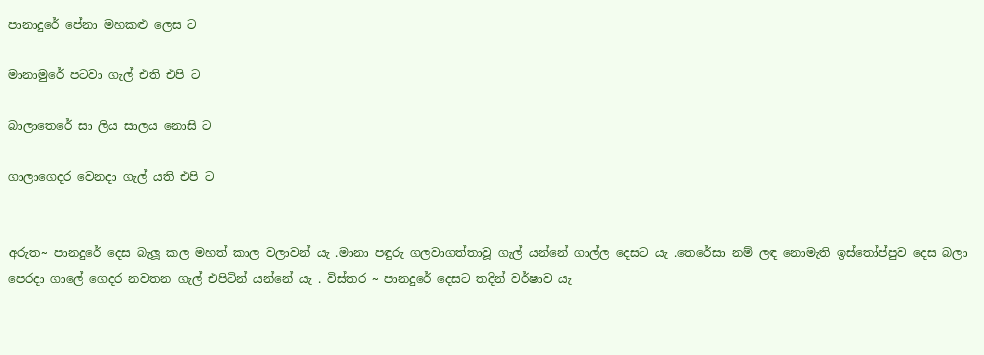පානාදුරේ පේනා මහකළු ලෙස ට

මානාමුරේ පටවා ගැල් එති එපි ට

බාලාතෙරේ සා ලිය සාලය නොසි ට

ගාලාගෙදර වෙනදා ගැල් යති එපි ට


අරුත~ පානදුරේ දෙස බැලූ කල මහත් කාල වලාවන් යැ .මානා පඳුරු ගලවාගත්තාවූ ගැල් යන්නේ ගාල්ල දෙසට යැ .තෙරේසා නම් ලඳ නොමැති ඉස්තෝප්පුව දෙස බලා පෙරදා ගාලේ ගෙදර නවතන ගැල් එපිටින් යන්නේ යැ . විස්තර ~ පානදුරේ දෙසට තදින් වර්ෂාව යැ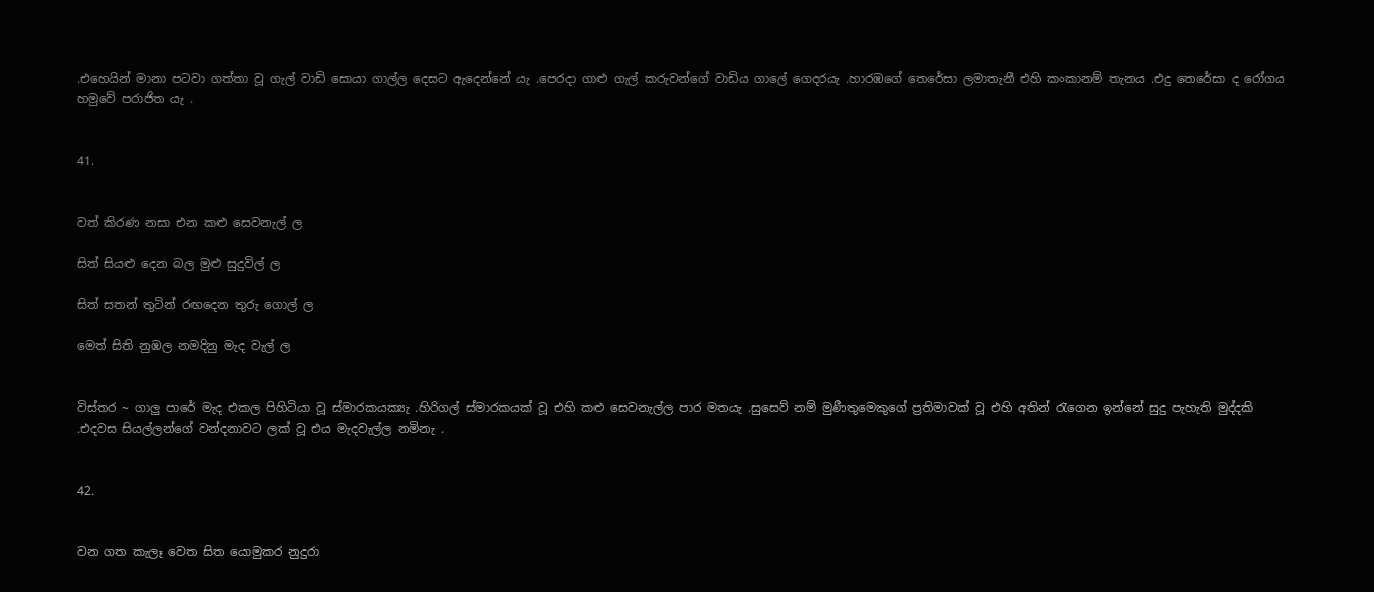.එහෙයින් මානා පටවා ගත්තා වූ ගැල් වාඩි සොයා ගාල්ල දෙසට ඇදෙන්නේ යැ .පෙරදා ගාළු ගැල් කරුවන්ගේ වාඩිය ගාලේ ගෙදරයැ .හාරඹගේ තෙරේසා ලමාතැනී එහි කංකානම් තැනය .එදු තෙරේසා ද රෝගය හමුවේ පරාජිත යැ .


41.


වත් කිරණ නසා එන කළු සෙවනැල් ල

සිත් සියළු දෙන බල මුළු සුදුවිල් ල

සිත් සතන් තුටින් රඟදෙන තුරු ගොල් ල

මෙත් සිති නුඹල නමදිනු මැද වැල් ල


විස්තර ~ ගාලු පාරේ මැද එකල පිහිටියා වූ ස්මාරකයක්‍යැ .හිරිගල් ස්මාරකයක් වූ එහි කළු සෙවනැල්ල පාර මතයැ .සුසෙව් නම් මුණීතුමෙකුගේ ප්‍රතිමාවක් වූ එහි අතින් රැගෙන ඉන්නේ සුදු පැහැති මුද්දකි .එදවස සියල්ලන්ගේ වන්දනාවට ලක් වූ එය මැදවැල්ල නමිනැ .


42.


වන ගත කැලෑ වෙත සිත යොමුකර නුදුරා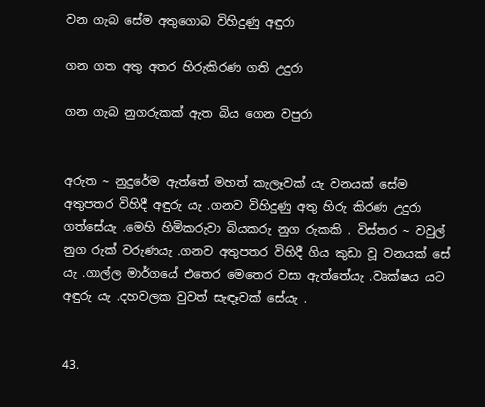වන ගැබ සේම අතුගොබ විහිදුණු අඳුරා

ගන ගත අතු අතර හිරුකිරණ ගති උදුරා

ගන ගැබ නුගරුකක් ඇත බිය ගෙන වපුරා


අරුත ~ නුදුරේම ඇත්තේ මහත් කැලෑවක් යැ වනයක් සේම අතුපතර විහිදී අඳුරු යැ .ගනව විහිදුණු අතු හිරු කිරණ උදුරා ගත්සේයැ .මෙහි හිමිකරුවා බියකරු නුග රුකකි . විස්තර ~ වවුල් නුග රුක් වරුණයැ .ගනව අතුපතර විහිදී ගිය කුඩා වූ වනයක් සේ යැ .ගාල්ල මාර්ගයේ එතෙර මෙතෙර වසා ඇත්තේයැ .වෘක්ෂය යට අඳුරු යැ .දහවලක වුවත් සැඳෑවක් සේයැ .


43.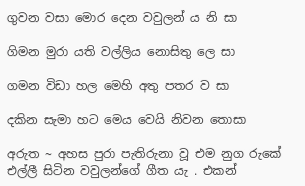ගුවන වසා මොර දෙන වවුලන්‍ ය නි සා

ගිමන මුරා යති වල්ලිය නොසිතු ලෙ සා

ගමන විඩා හල මෙහි අතු පතර ව සා

දකින සැමා හට මෙය වෙයි නිවන තොසා

අරුත ~ අහස පුරා පැතිරුනා වූ එම නුග රුකේ එල්ලී සිටින වවුලන්ගේ ගීත යැ . එකන්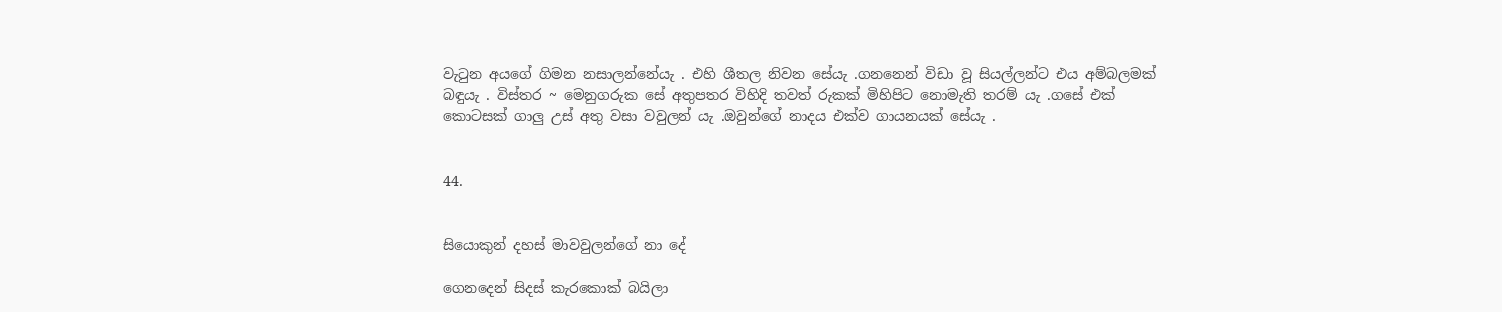වැටුන අයගේ ගිමන නසාලන්නේයැ . එහි ශීතල නිවන සේයැ .ගනනෙන් විඩා වූ සියල්ලන්ට එය අම්බලමක් බඳුයැ . විස්තර ~ මෙනුගරුක සේ අතුපතර විහිදි තවත් රුකක් මිහිපිට නොමැති තරම්‍ යැ .ගසේ එක් කොටසක් ගාලු උස් අතු වසා වවුලන්‍ යැ .ඔවුන්ගේ නාදය එක්ව ගායනයක් සේයැ .


44.


සියොකුන් දහස් මාවවුලන්ගේ නා දේ

ගෙනදෙන් සිදස් කැරකොක් බයිලා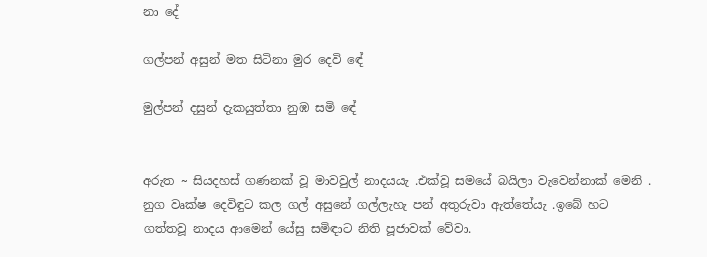නා දේ

ගල්පන් අසුන් මත සිටිනා මුර දෙවි ඳේ

මුල්පන් දසුන් දැකයුත්තා නුඹ සමි ඳේ


අරුත ~ සියදහස් ගණනක් වූ මාවවුල් නාදයයැ .එක්වූ සමයේ බයිලා වැවෙන්නාක් මෙනි . නුග වෘක්ෂ දෙවිඳුට කල ගල් අසුනේ ගල්ලැහැ පන් අතුරුවා ඇත්තේයැ .ඉබේ හට ගත්තවූ නාදය ආමෙන් යේසු සමිඳාට නිති පූජාවක් වේවා.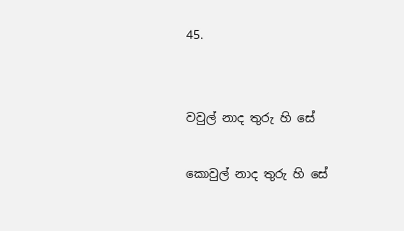45.


වවුල් නාද තුරු හි සේ

කොවුල් නාද තුරු හි සේ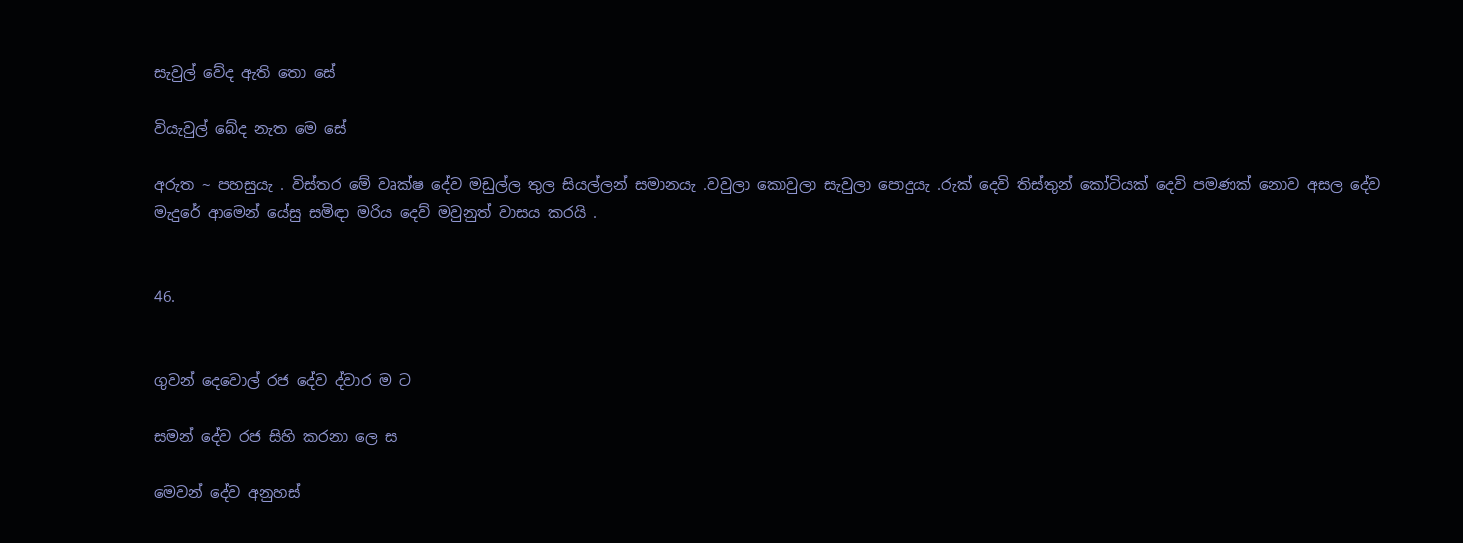සැවුල් වේද ඇති තො සේ

වියැවුල් බේද නැත මෙ සේ

අරුත ~ පහසුයැ . විස්තර මේ වෘක්ෂ දේව මඩුල්ල තුල සියල්ලන් සමානයැ .වවුලා කොවුලා සැවුලා පොදුයැ .රුක් දෙවි තිස්තුන් කෝටියක් දෙවි පමණක් නොව අසල දේව මැදුරේ ආමෙන් යේසු සමිඳා මරිය දෙව් මවුනුත් වාසය කරයි .


46.


ගුවන් දෙවොල් රජ දේව ද්වාර ම ට

සමන් දේව රජ සිහි කරනා ලෙ ස

මෙවන් දේව අනුහස්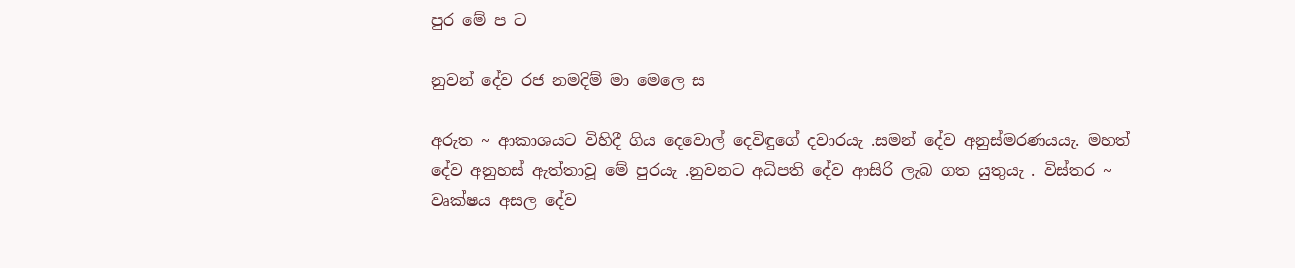පුර මේ ප ට

නුවන් දේව රජ නමදිම් මා මෙලෙ ස

අරුත ~ ආකාශයට විහිදී ගිය දෙවොල් දෙවිඳුගේ දවාරයැ .සමන් දේව අනුස්මරණයයැ. මහත් දේව අනුහස් ඇත්තාවූ මේ පුරයැ .නුවනට අධිපති දේව ආසිරි ලැබ ගත යුතුයැ . විස්තර ~ වෘක්ෂය අසල දේව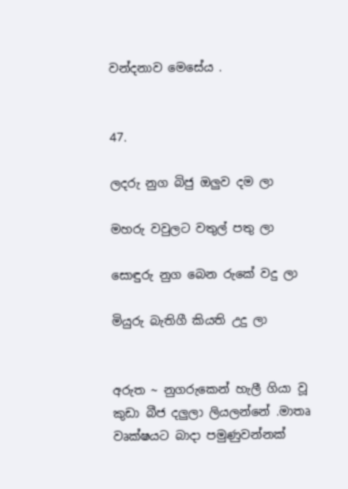වන්දනාව මෙසේය .


47.

ලදරු නුග බිජු ඔලුව දම ලා

මහරු වවුලට වතුල් පතු ලා

සොඳුරු නුග බෙන රුකේ වදු ලා

මියුරු බැතිගී කියති උදු ලා


අරුත ~ නුගරුකෙන් හැලී ගියා වූ කුඩා බීජ දලුලා ලියලන්නේ .මාතෘ වෘක්ෂයට බාදා පමුණුවන්නක්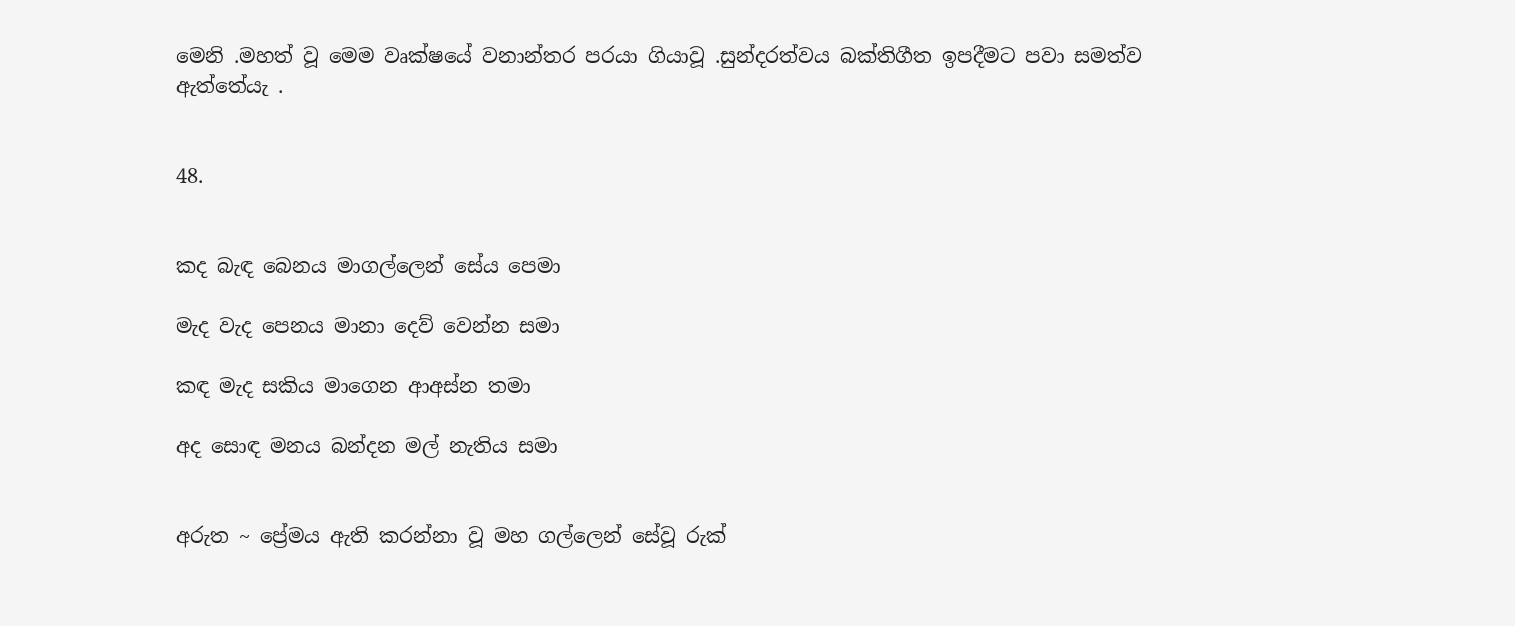මෙනි .මහත් වූ මෙම වෘක්ෂයේ වනාන්තර පරයා ගියාවූ .සුන්දරත්වය බක්තිගීත ඉපදීමට පවා සමත්ව ඇත්තේයැ .


48.


කද බැඳ බෙනය මාගල්ලෙන් සේය පෙමා

මැද වැද පෙනය මානා දෙව් වෙන්න සමා

කඳ මැද සකිය මාගෙන ආඅස්න තමා

අද සොඳ මනය බන්දන මල් නැතිය සමා


අරුත ~ ප්‍රේමය ඇති කරන්නා වූ මහ ගල්ලෙන් සේවූ රුක්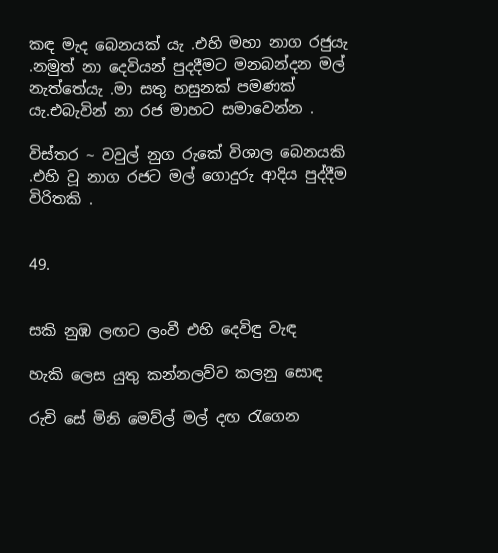කඳ මැද බෙනයක් යැ .එහි මහා නාග රජුයැ .නමුත් නා දෙවියන් පුදදීමට මනබන්දන මල් නැත්තේයැ .මා සතු හසුනක් පමණක් යැ.එබැවින් නා රජ මාහට සමාවෙන්න .

විස්තර ~ වවුල් නුග රුකේ විශාල බෙනයකි .එහි වූ නාග රජට මල් ගොදුරු ආදිය පුද්දීම විරිතකි .


49.


සකි නුඹ ලඟට ලංවී එහි දෙවිඳු වැඳ

හැකි ලෙස යුතු කන්නලව්ව කලනු සොඳ

රුචි සේ මිනි මෙව්ල් මල් දඟ රැගෙන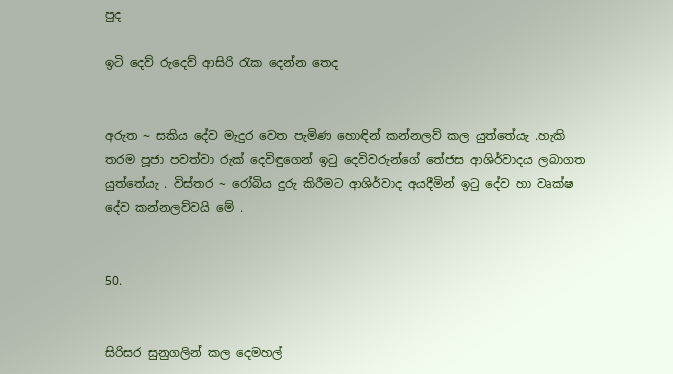පුද

ඉටි දෙව් රුදෙව් ආසිරි රැක දෙන්න තෙද


අරුත ~ සකිය දේව මැදුර වෙත පැමිණ හොඳින් කන්නලව් කල යුත්තේයැ .හැකි තරම පූජා පවත්වා රුක් දෙවිඳුගෙන් ඉටු දෙවිවරුන්ගේ තේජස ආශිර්වාදය ලබාගත යුත්තේයැ . විස්තර ~ රෝබිය දුරු කිරීමට ආශිර්වාද අයදීමින් ඉටු දේව හා වෘක්ෂ දේව කන්නලව්වයි මේ .


50.


සිරිසර සුනුගලින් කල දෙමහල්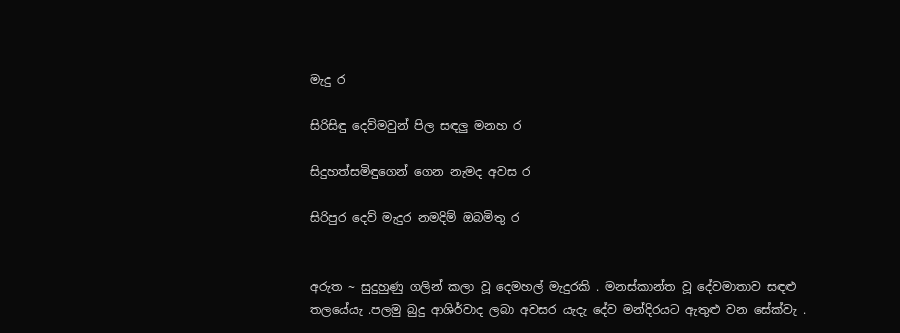මැදු ර

සිරිසිඳු දෙව්මවුන් පිල සඳලු මනහ ර

සිදුහත්සමිඳුගෙන් ගෙන නැමද අවස ර

සිරිපුර දෙව් මැදුර නමදිම් ඔබමිතු ර


අරුත ~ සුදුහුණු ගලින් කලා වූ දෙමහල් මැදුරකි . මනස්කාන්ත වූ දේවමාතාව සඳළු තලයේයැ .පලමු බුදු ආශිර්වාද ලබා අවසර යැදැ දේව මන්දිරයට ඇතුළු වන සේක්වැ .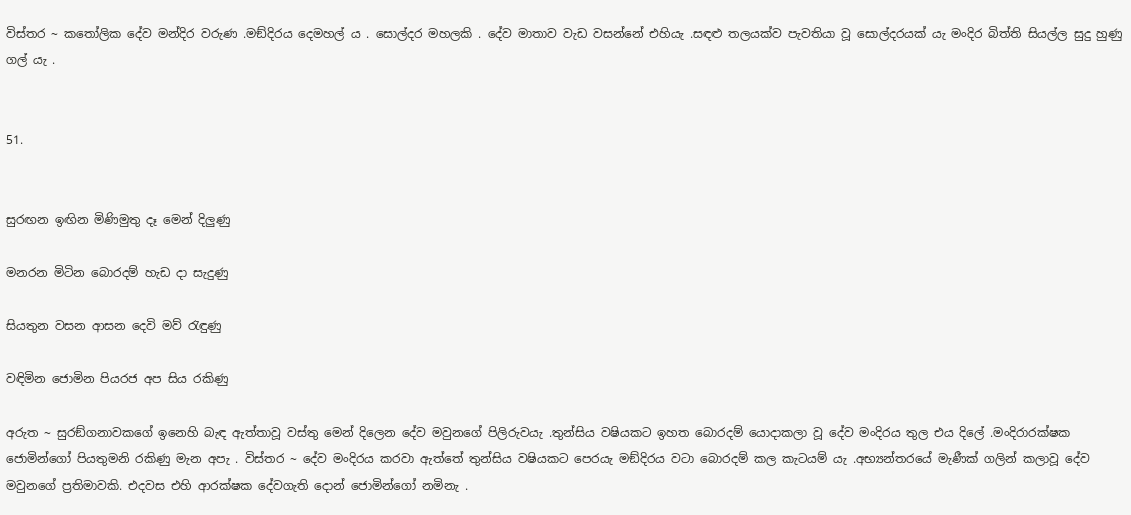විස්තර ~ කතෝලික දේව මන්දිර වරුණ .මඞ්දිරය දෙමහල්‍ ය . සොල්දර මහලකි . දේව මාතාව වැඩ වසන්නේ එහියැ .සඳළු තලයක්ව පැවතියා වූ සොල්දරයක්‍ යැ මංදිර බිත්ති සියල්ල සුදු හුණු ගල්‍ යැ .


51.


සුරඟන ඉඟින මිණිමුතු දෑ මෙන් දිලුණු

මනරන මිටින බොරදම් හැඩ දා සැදුණු

සියතුන වසන ආසන දෙවි මව් රැඳුණු

වඳිමින ජොමින පියරජ අප සිය රකිණු

අරුත ~ සුරඞ්ගනාවකගේ ඉනෙහි බැඳ ඇත්තාවූ වස්තු මෙන් දිලෙන දේව මවුනගේ පිලිරුවයැ .තුන්සිය වෂියකට ඉහත බොරදම් යොදාකලා වූ දේව මංදිරය තුල එය දිලේ .මංදිරාරක්ෂක ජොමින්ගෝ පියතුමනි රකිණු මැන අපැ . විස්තර ~ දේව මංදිරය කරවා ඇත්තේ තුන්සිය වෂියකට පෙරයැ මඞ්දිරය වටා බොරදම් කල කැටයම් යැ .අභ්‍යන්තරයේ මැණීක් ගලින් කලාවූ දේව මවුනගේ ප්‍රතිමාවකි. එදවස එහි ආරක්ෂක දේවගැති දොන් ජොමින්ගෝ නමිනැ .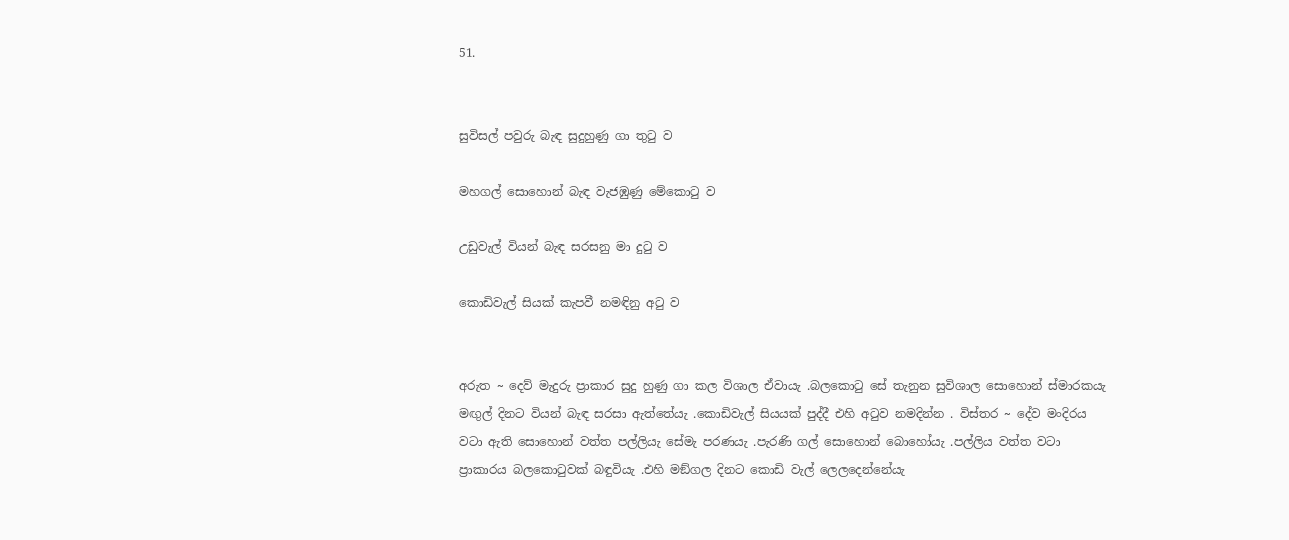51.


සුවිසල් පවුරු බැඳ සුදුහුණු ගා තුටු ව

මහගල් සොහොන් බැඳ වැජඹුණු මේකොටු ව

උඩුවැල් වියන් බැඳ සරසනු මා දුටු ව

කොඩිවැල් සියක් කැපවී නමඳිනු අටු ව


අරුත ~ දෙව් මැදුරු ප්‍රාකාර සුදු හුණු ගා කල විශාල ඒවායැ .බලකොටු සේ තැනුන සුවිශාල සොහොන් ස්මාරකයැ මඟුල් දිනට වියන් බැඳ සරසා ඇත්තේයැ .කොඩිවැල් සියයක් පුද්දී එහි අටුව නමදින්න . විස්තර ~ දේව මංදිරය වටා ඇති සොහොන් වත්ත පල්ලියැ සේමැ පරණයැ .පැරණි ගල් සොහොන් බොහෝයැ .පල්ලිය වත්ත වටා ප්‍රාකාරය බලකොටුවක් බඳුවියැ .එහි මඞ්ගල දිනට කොඩි වැල් ලෙලදෙන්නේයැ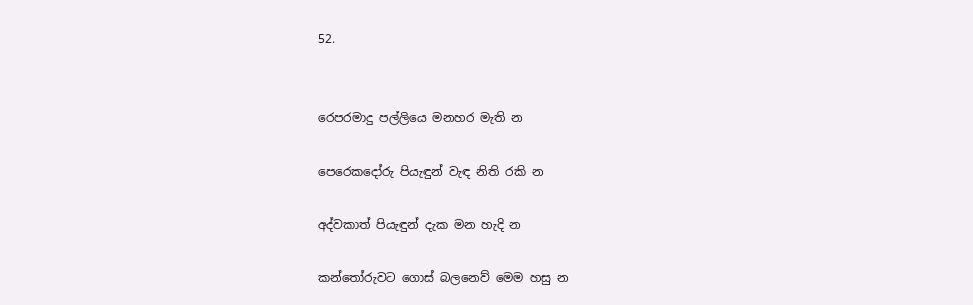52.


රෙපරමාදු පල්ලියෙ මනහර මැති න

පෙරෙකදෝරු පියැඳුන් වැඳ නිති රකි න

අද්වකාත් පියැඳුන් දැක මන හැදි න

කන්තෝරුවට ගොස් බලනෙව් මෙම හසු න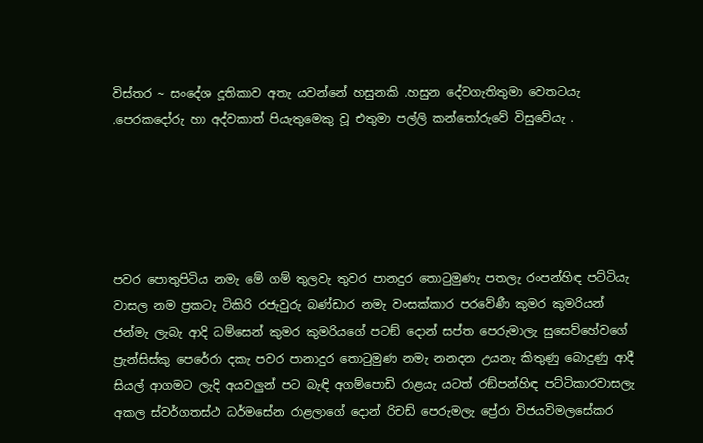විස්තර ~ සංදේශ දූතිකාව අතැ යවන්නේ හසුනකි .හසුන දේවගැතිතුමා වෙතටයැ .පෙරකදෝරු හා අද්වකාත් පියැතුමෙකු වූ එතුමා පල්ලි කන්තෝරුවේ විසුවේයැ .





පවර පොතුපිටිය නමැ මේ ගම් තුලවැ තුවර පානදුර තොටුමුණැ පතලැ රංපන්හිඳ පට්ටියැ වාසල නම ප්‍රකටැ ටිකිරි රජැවුරු බණ්ඩාර නමැ වංසක්කාර පරවේණී කුමර කුමරියන් ජන්මැ ලැබැ ආදි ධම්සෙන් කුමර කුමරියගේ පටඞ් දොන් සප්ත පෙරුමාලැ සුසෙව්හේවගේ ප්‍රැන්සිස්කු පෙරේරා දකැ පවර පානාදුර තොටුමුණ නමැ නනදන උයනැ කිතුණු බොදුණු ආදී සියල් ආගමට ලැදි අයවලුන් පට බැඳි අගම්පොඩි රාළයැ යටත් රඞ්පන්හිඳ පට්ටිකාරවාසලැ අකල ස්වර්ගතස්ථ ධර්මසේන රාළලාගේ දොන් රිචඩ් පෙරුමලැ ප්‍රේරා විජයවිමලසේකර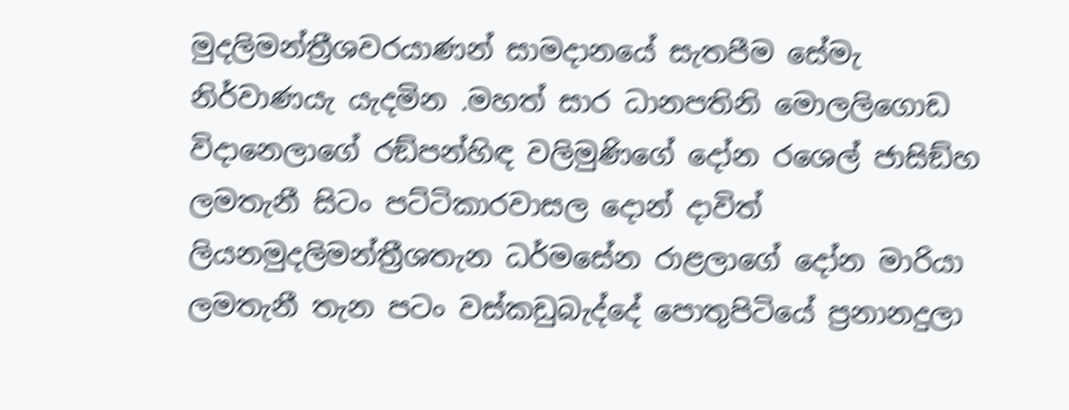මුදලිමන්ත්‍රීශවරයාණන් සාමදානයේ සැතපීම සේමැ නිර්වාණයැ යැදමින .මහත් සාර ධානපතිනි මොලලිගොඩ විදානෙලාගේ රඞ්පන්හිඳ වලිමුණිගේ දෝන රශෙල් ජාසිඞ්හ ලමතැනී සිටං පට්ටිකාරවාසල දොන් දාවිත් ලියනමුදලිමන්ත්‍රීශතැන ධර්මසේන රාළලාගේ දෝන මාරියා ලමතැනී තැන පටං වස්කඩුබැද්දේ පොතුපිටියේ ප්‍රනානදුලා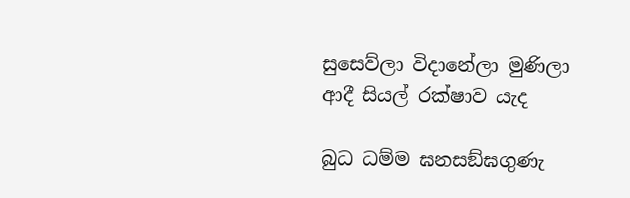සුසෙව්ලා විදානේලා මුණිලා ආදී සියල් රක්ෂාව යැද

බුධ ධම්ම ඝනසඞ්ඝගුණැ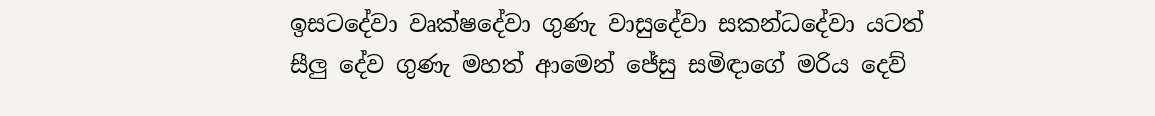ඉසටදේවා වෘක්ෂදේවා ගුණැ වාසුදේවා සකන්ධදේවා යටත් සීලු දේව ගුණැ මහත් ආමෙන් ජේසු සමිඳාගේ මරිය දෙව්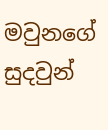මවුනගේ සුදවුන්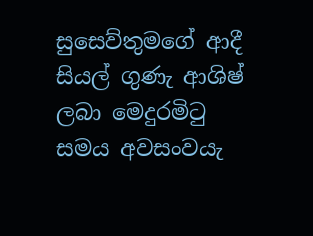සුසෙව්තුමගේ ආදී සියල් ගුණැ ආශිෂ් ලබා මෙදුරමිටු සමය අවසංවයැ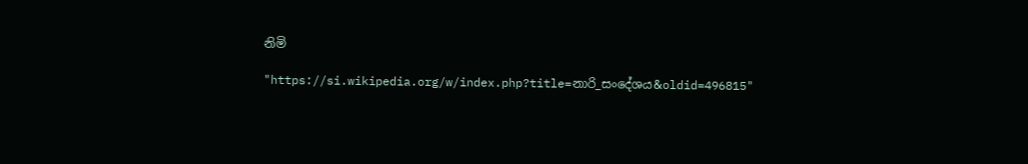නිමි

"https://si.wikipedia.org/w/index.php?title=නාරි_සංදේශය&oldid=496815"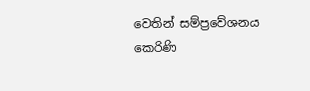වෙතින් සම්ප්‍රවේශනය කෙරිණි